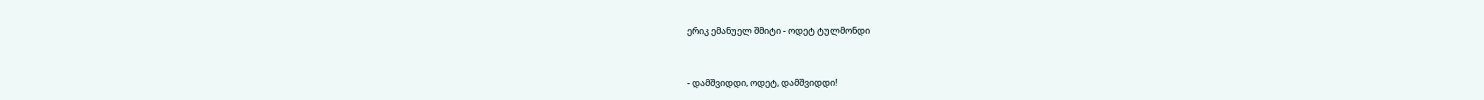ერიკ ემანუელ შმიტი - ოდეტ ტულმონდი


- დამშვიდდი, ოდეტ, დამშვიდდი!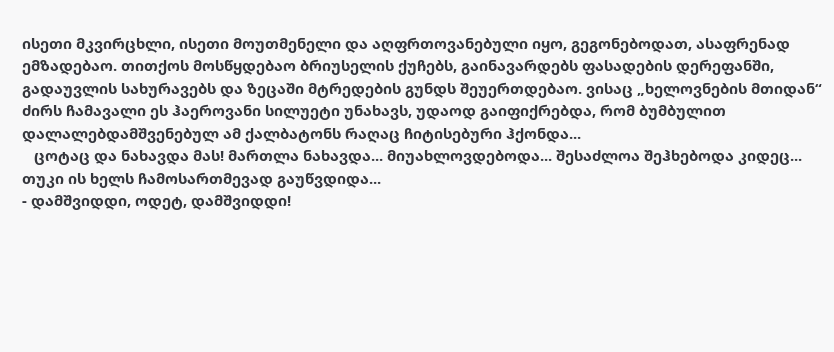ისეთი მკვირცხლი, ისეთი მოუთმენელი და აღფრთოვანებული იყო, გეგონებოდათ, ასაფრენად ემზადებაო. თითქოს მოსწყდებაო ბრიუსელის ქუჩებს, გაინავარდებს ფასადების დერეფანში, გადაუვლის სახურავებს და ზეცაში მტრედების გუნდს შეუერთდებაო. ვისაც „ხელოვნების მთიდან“ ძირს ჩამავალი ეს ჰაეროვანი სილუეტი უნახავს, უდაოდ გაიფიქრებდა, რომ ბუმბულით დალალებდამშვენებულ ამ ქალბატონს რაღაც ჩიტისებური ჰქონდა...
   ცოტაც და ნახავდა მას! მართლა ნახავდა... მიუახლოვდებოდა... შესაძლოა შეჰხებოდა კიდეც... თუკი ის ხელს ჩამოსართმევად გაუწვდიდა...
- დამშვიდდი, ოდეტ, დამშვიდდი!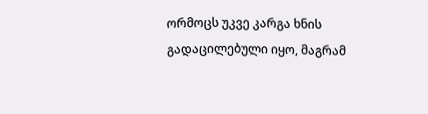ორმოცს უკვე კარგა ხნის გადაცილებული იყო, მაგრამ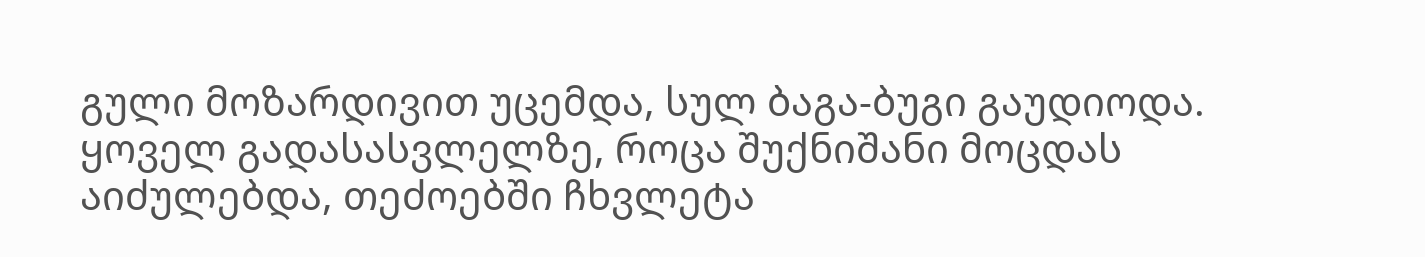გული მოზარდივით უცემდა, სულ ბაგა-ბუგი გაუდიოდა. ყოველ გადასასვლელზე, როცა შუქნიშანი მოცდას აიძულებდა, თეძოებში ჩხვლეტა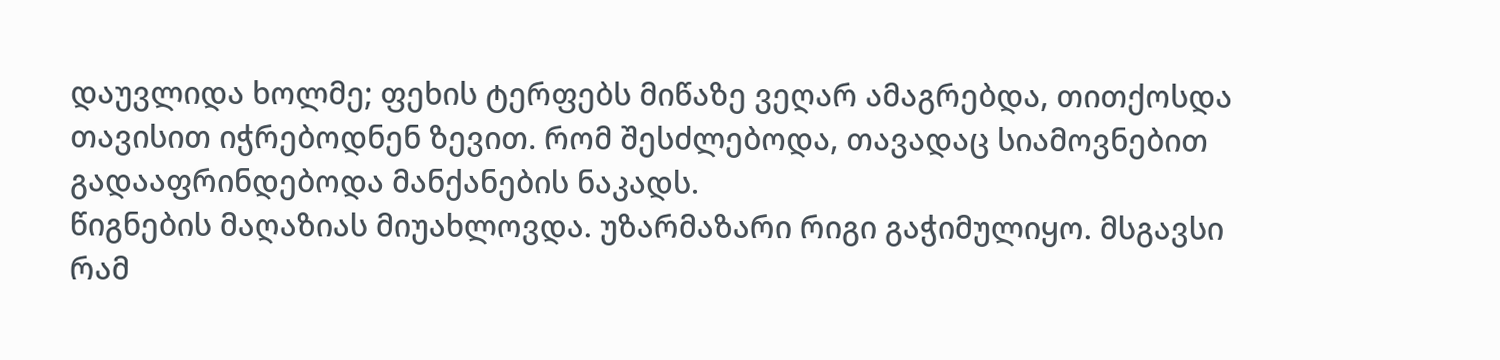დაუვლიდა ხოლმე; ფეხის ტერფებს მიწაზე ვეღარ ამაგრებდა, თითქოსდა თავისით იჭრებოდნენ ზევით. რომ შესძლებოდა, თავადაც სიამოვნებით გადააფრინდებოდა მანქანების ნაკადს.
წიგნების მაღაზიას მიუახლოვდა. უზარმაზარი რიგი გაჭიმულიყო. მსგავსი რამ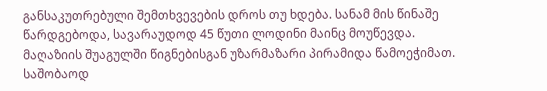განსაკუთრებული შემთხვევების დროს თუ ხდება. სანამ მის წინაშე წარდგებოდა, სავარაუდოდ 45 წუთი ლოდინი მაინც მოუწევდა.
მაღაზიის შუაგულში წიგნებისგან უზარმაზარი პირამიდა წამოეჭიმათ. საშობაოდ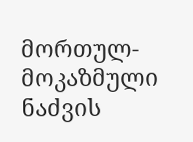მორთულ-მოკაზმული ნაძვის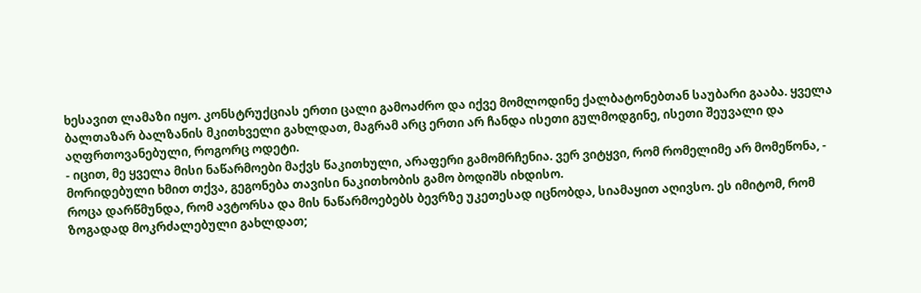ხესავით ლამაზი იყო. კონსტრუქციას ერთი ცალი გამოაძრო და იქვე მომლოდინე ქალბატონებთან საუბარი გააბა. ყველა ბალთაზარ ბალზანის მკითხველი გახლდათ, მაგრამ არც ერთი არ ჩანდა ისეთი გულმოდგინე, ისეთი შეუვალი და აღფრთოვანებული, როგორც ოდეტი.
- იცით, მე ყველა მისი ნაწარმოები მაქვს წაკითხული, არაფერი გამომრჩენია. ვერ ვიტყვი, რომ რომელიმე არ მომეწონა, - მორიდებული ხმით თქვა, გეგონება თავისი ნაკითხობის გამო ბოდიშს იხდისო.
როცა დარწმუნდა, რომ ავტორსა და მის ნაწარმოებებს ბევრზე უკეთესად იცნობდა, სიამაყით აღივსო. ეს იმიტომ, რომ ზოგადად მოკრძალებული გახლდათ;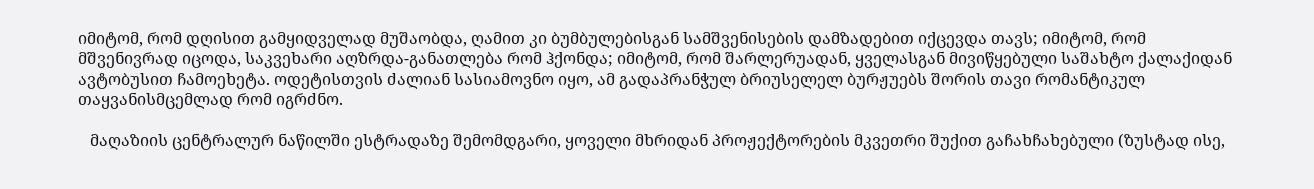იმიტომ, რომ დღისით გამყიდველად მუშაობდა, ღამით კი ბუმბულებისგან სამშვენისების დამზადებით იქცევდა თავს; იმიტომ, რომ მშვენივრად იცოდა, საკვეხარი აღზრდა-განათლება რომ ჰქონდა; იმიტომ, რომ შარლერუადან, ყველასგან მივიწყებული საშახტო ქალაქიდან ავტობუსით ჩამოეხეტა. ოდეტისთვის ძალიან სასიამოვნო იყო, ამ გადაპრანჭულ ბრიუსელელ ბურჟუებს შორის თავი რომანტიკულ თაყვანისმცემლად რომ იგრძნო.

   მაღაზიის ცენტრალურ ნაწილში ესტრადაზე შემომდგარი, ყოველი მხრიდან პროჟექტორების მკვეთრი შუქით გაჩახჩახებული (ზუსტად ისე,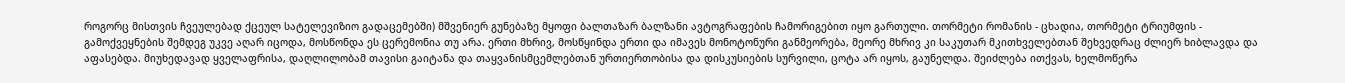როგორც მისთვის ჩვეულებად ქცეულ სატელევიზიო გადაცემებში) მშვენიერ გუნებაზე მყოფი ბალთაზარ ბალზანი ავტოგრაფების ჩამორიგებით იყო გართული. თორმეტი რომანის - ცხადია, თორმეტი ტრიუმფის - გამოქვეყნების შემდეგ უკვე აღარ იცოდა, მოსწონდა ეს ცერემონია თუ არა. ერთი მხრივ, მოსწყინდა ერთი და იმავეს მონოტონური განმეორება, მეორე მხრივ კი საკუთარ მკითხველებთან შეხვედრაც ძლიერ ხიბლავდა და აფასებდა. მიუხედავად ყველაფრისა, დაღლილობამ თავისი გაიტანა და თაყვანისმცემლებთან ურთიერთობისა და დისკუსიების სურვილი, ცოტა არ იყოს, გაუნელდა. შეიძლება ითქვას, ხელმოწერა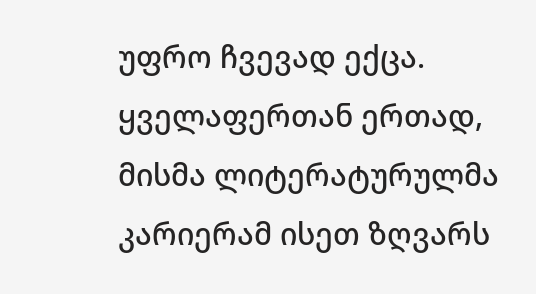უფრო ჩვევად ექცა. ყველაფერთან ერთად, მისმა ლიტერატურულმა კარიერამ ისეთ ზღვარს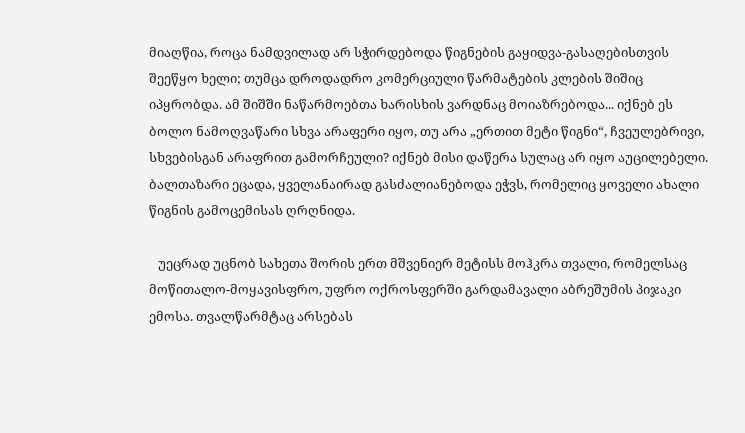მიაღწია, როცა ნამდვილად არ სჭირდებოდა წიგნების გაყიდვა-გასაღებისთვის შეეწყო ხელი; თუმცა დროდადრო კომერციული წარმატების კლების შიშიც იპყრობდა. ამ შიშში ნაწარმოებთა ხარისხის ვარდნაც მოიაზრებოდა... იქნებ ეს ბოლო ნამოღვაწარი სხვა არაფერი იყო, თუ არა „ერთით მეტი წიგნი“, ჩვეულებრივი, სხვებისგან არაფრით გამორჩეული? იქნებ მისი დაწერა სულაც არ იყო აუცილებელი.
ბალთაზარი ეცადა, ყველანაირად გასძალიანებოდა ეჭვს, რომელიც ყოველი ახალი წიგნის გამოცემისას ღრღნიდა.

   უეცრად უცნობ სახეთა შორის ერთ მშვენიერ მეტისს მოჰკრა თვალი, რომელსაც მოწითალო-მოყავისფრო, უფრო ოქროსფერში გარდამავალი აბრეშუმის პიჯაკი ემოსა. თვალწარმტაც არსებას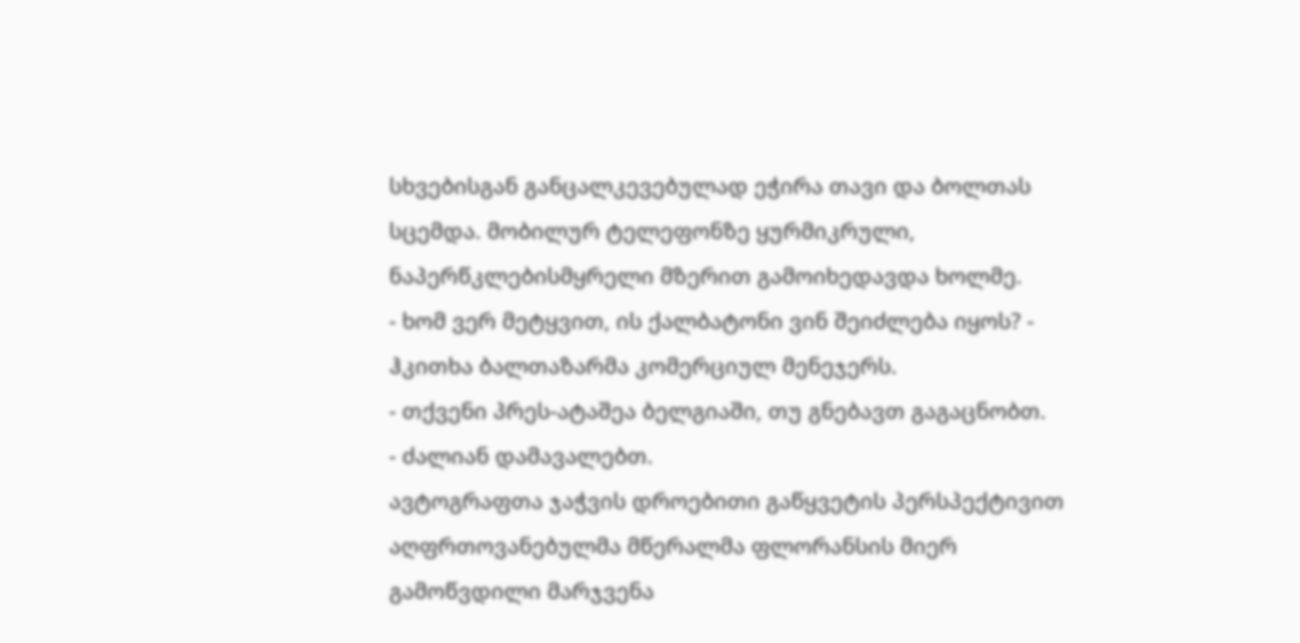სხვებისგან განცალკევებულად ეჭირა თავი და ბოლთას სცემდა. მობილურ ტელეფონზე ყურმიკრული, ნაპერწკლებისმყრელი მზერით გამოიხედავდა ხოლმე.
- ხომ ვერ მეტყვით, ის ქალბატონი ვინ შეიძლება იყოს? - ჰკითხა ბალთაზარმა კომერციულ მენეჯერს.
- თქვენი პრეს-ატაშეა ბელგიაში, თუ გნებავთ გაგაცნობთ.
- ძალიან დამავალებთ.
ავტოგრაფთა ჯაჭვის დროებითი გაწყვეტის პერსპექტივით აღფრთოვანებულმა მწერალმა ფლორანსის მიერ გამოწვდილი მარჯვენა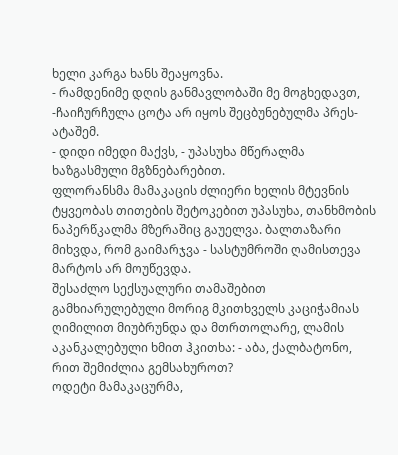ხელი კარგა ხანს შეაყოვნა.
- რამდენიმე დღის განმავლობაში მე მოგხედავთ, -ჩაიჩურჩულა ცოტა არ იყოს შეცბუნებულმა პრეს-ატაშემ.
- დიდი იმედი მაქვს, - უპასუხა მწერალმა ხაზგასმული მგზნებარებით.
ფლორანსმა მამაკაცის ძლიერი ხელის მტევნის ტყვეობას თითების შეტოკებით უპასუხა, თანხმობის ნაპერწკალმა მზერაშიც გაუელვა. ბალთაზარი მიხვდა, რომ გაიმარჯვა - სასტუმროში ღამისთევა მარტოს არ მოუწევდა.
შესაძლო სექსუალური თამაშებით გამხიარულებული მორიგ მკითხველს კაციჭამიას ღიმილით მიუბრუნდა და მთრთოლარე, ლამის აკანკალებული ხმით ჰკითხა: - აბა, ქალბატონო, რით შემიძლია გემსახუროთ?
ოდეტი მამაკაცურმა,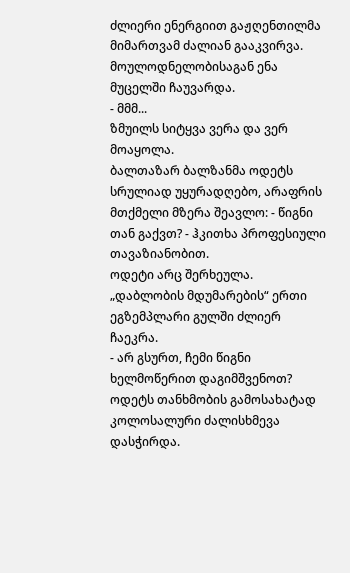ძლიერი ენერგიით გაჟღენთილმა მიმართვამ ძალიან გააკვირვა. მოულოდნელობისაგან ენა მუცელში ჩაუვარდა.
- მმმ...
ზმუილს სიტყვა ვერა და ვერ მოაყოლა.
ბალთაზარ ბალზანმა ოდეტს სრულიად უყურადღებო, არაფრის მთქმელი მზერა შეავლო: - წიგნი თან გაქვთ? - ჰკითხა პროფესიული თავაზიანობით.
ოდეტი არც შერხეულა. „დაბლობის მდუმარების“ ერთი ეგზემპლარი გულში ძლიერ ჩაეკრა.
- არ გსურთ, ჩემი წიგნი ხელმოწერით დაგიმშვენოთ?
ოდეტს თანხმობის გამოსახატად კოლოსალური ძალისხმევა დასჭირდა.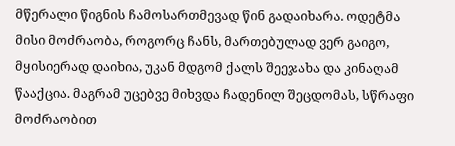მწერალი წიგნის ჩამოსართმევად წინ გადაიხარა. ოდეტმა მისი მოძრაობა, როგორც ჩანს, მართებულად ვერ გაიგო, მყისიერად დაიხია, უკან მდგომ ქალს შეეჯახა და კინაღამ წააქცია. მაგრამ უცებვე მიხვდა ჩადენილ შეცდომას, სწრაფი მოძრაობით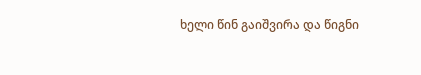ხელი წინ გაიშვირა და წიგნი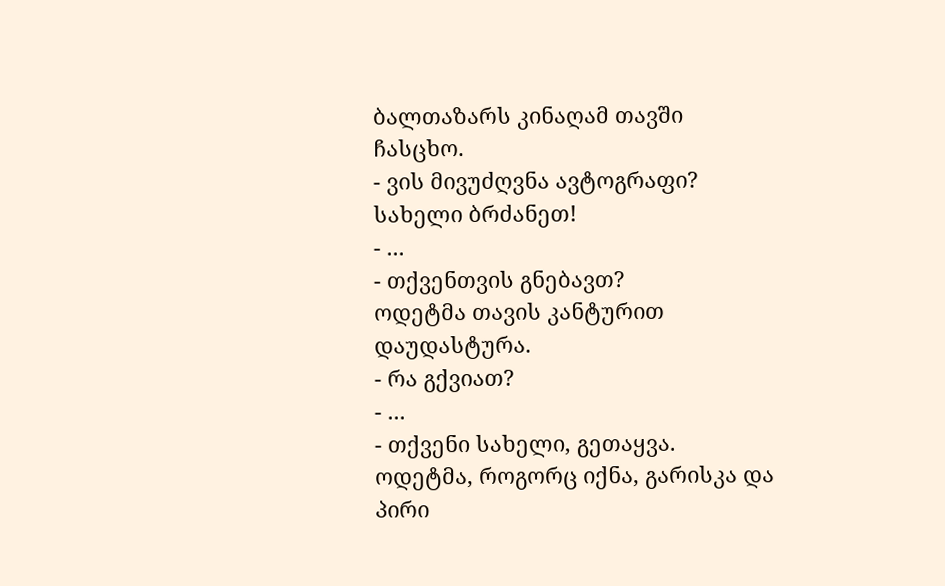ბალთაზარს კინაღამ თავში ჩასცხო.
- ვის მივუძღვნა ავტოგრაფი? სახელი ბრძანეთ!
- ...
- თქვენთვის გნებავთ?
ოდეტმა თავის კანტურით დაუდასტურა.
- რა გქვიათ?
- ...
- თქვენი სახელი, გეთაყვა.
ოდეტმა, როგორც იქნა, გარისკა და პირი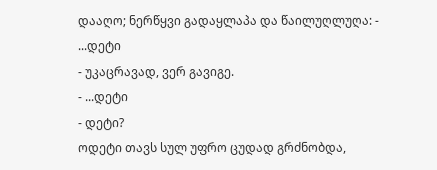დააღო; ნერწყვი გადაყლაპა და წაილუღლუღა: - ...დეტი
- უკაცრავად, ვერ გავიგე.
- ...დეტი
- დეტი?
ოდეტი თავს სულ უფრო ცუდად გრძნობდა,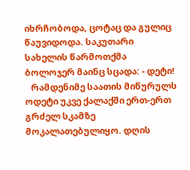იხრჩობოდა, ცოტაც და გულიც წაუვიდოდა. საკუთარი სახელის წარმოთქმა ბოლოჯერ მაინც სცადა: - დეტი!
   რამდენიმე საათის მიწურულს ოდეტი უკვე ქალაქში ერთ-ერთ გრძელ სკამზე მოკალათებულიყო. დღის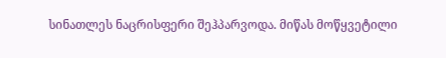სინათლეს ნაცრისფერი შეჰპარვოდა. მიწას მოწყვეტილი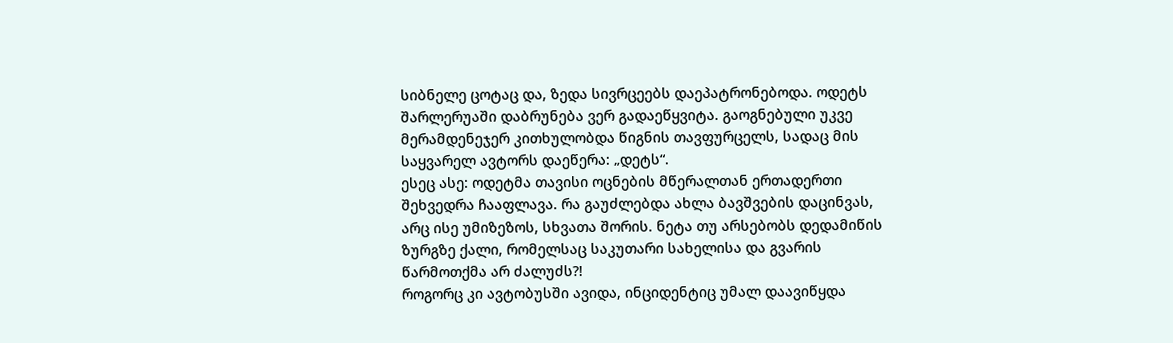სიბნელე ცოტაც და, ზედა სივრცეებს დაეპატრონებოდა. ოდეტს შარლერუაში დაბრუნება ვერ გადაეწყვიტა. გაოგნებული უკვე მერამდენეჯერ კითხულობდა წიგნის თავფურცელს, სადაც მის საყვარელ ავტორს დაეწერა: „დეტს“.
ესეც ასე: ოდეტმა თავისი ოცნების მწერალთან ერთადერთი შეხვედრა ჩააფლავა. რა გაუძლებდა ახლა ბავშვების დაცინვას, არც ისე უმიზეზოს, სხვათა შორის. ნეტა თუ არსებობს დედამიწის ზურგზე ქალი, რომელსაც საკუთარი სახელისა და გვარის წარმოთქმა არ ძალუძს?!
როგორც კი ავტობუსში ავიდა, ინციდენტიც უმალ დაავიწყდა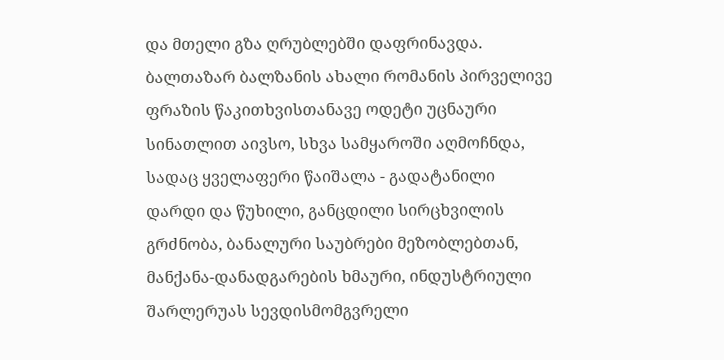და მთელი გზა ღრუბლებში დაფრინავდა. ბალთაზარ ბალზანის ახალი რომანის პირველივე ფრაზის წაკითხვისთანავე ოდეტი უცნაური სინათლით აივსო, სხვა სამყაროში აღმოჩნდა, სადაც ყველაფერი წაიშალა - გადატანილი დარდი და წუხილი, განცდილი სირცხვილის გრძნობა, ბანალური საუბრები მეზობლებთან, მანქანა-დანადგარების ხმაური, ინდუსტრიული შარლერუას სევდისმომგვრელი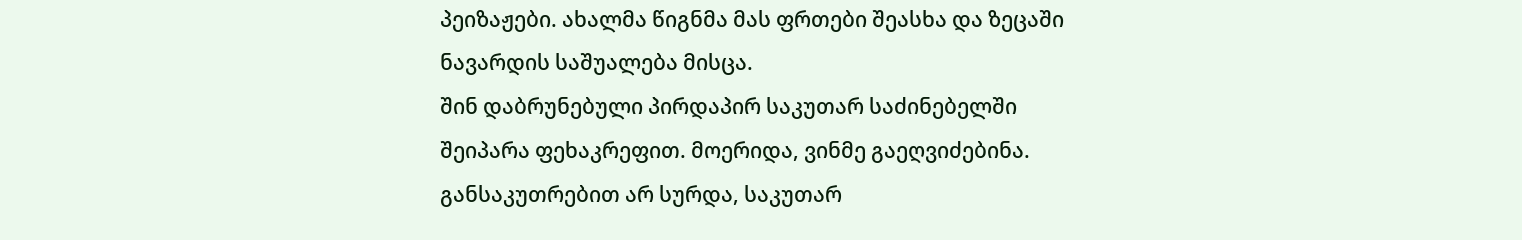პეიზაჟები. ახალმა წიგნმა მას ფრთები შეასხა და ზეცაში ნავარდის საშუალება მისცა.
შინ დაბრუნებული პირდაპირ საკუთარ საძინებელში შეიპარა ფეხაკრეფით. მოერიდა, ვინმე გაეღვიძებინა. განსაკუთრებით არ სურდა, საკუთარ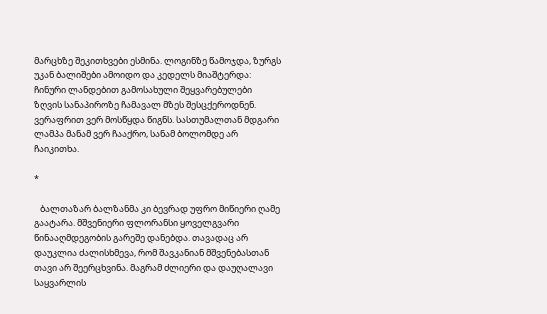მარცხზე შეკითხვები ესმინა. ლოგინზე წამოჯდა, ზურგს უკან ბალიშები ამოიდო და კედელს მიაშტერდა: ჩინური ლანდებით გამოსახული შეყვარებულები ზღვის სანაპიროზე ჩამავალ მზეს შესცქეროდნენ. ვერაფრით ვერ მოსწყდა წიგნს. სასთუმალთან მდგარი ლამპა მანამ ვერ ჩააქრო, სანამ ბოლომდე არ ჩაიკითხა.

*

   ბალთაზარ ბალზანმა კი ბევრად უფრო მიწიერი ღამე გაატარა. მშვენიერი ფლორანსი ყოველგვარი წინააღმდეგობის გარეშე დანებდა. თავადაც არ დაუკლია ძალისხმევა, რომ შავკანიან მშვენებასთან თავი არ შეერცხვინა. მაგრამ ძლიერი და დაუღალავი საყვარლის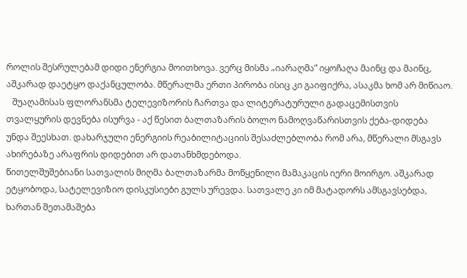როლის შესრულებამ დიდი ენერგია მოითხოვა. ვერც მისმა „იარაღმა“ იყოჩაღა მაინც და მაინც, აშკარად დაეტყო დაქანცულობა. მწერალმა ერთი პირობა ისიც კი გაიფიქრა, ასაკმა ხომ არ მიწიაო.
   შუაღამისას ფლორანსმა ტელევიზორის ჩართვა და ლიტერატურული გადაცემისთვის თვალყურის დევნება ისურვა - აქ წესით ბალთაზარის ბოლო ნამოღვაწარისთვის ქება-დიდება უნდა შეესხათ. დახარჯული ენერგიის რეაბილიტაციის შესაძლებლობა რომ არა, მწერალი მსგავს ახირებაზე არაფრის დიდებით არ დათანხმდებოდა.
წითელშუშებიანი სათვალის მიღმა ბალთაზარმა მოწყენილი მამაკაცის იერი მოირგო. აშკარად ეტყობოდა, სატელევიზიო დისკუსიები გულს ურევდა. სათვალე კი იმ მატადორს ამსგავსებდა, ხართან შეთამაშება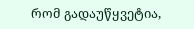რომ გადაუწყვეტია,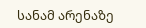სანამ არენაზე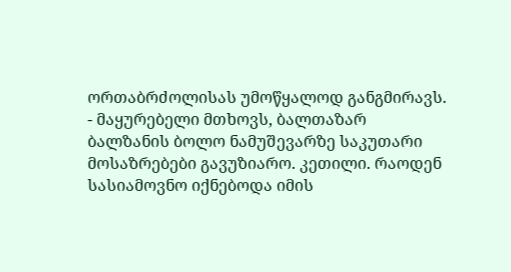ორთაბრძოლისას უმოწყალოდ განგმირავს.
- მაყურებელი მთხოვს, ბალთაზარ ბალზანის ბოლო ნამუშევარზე საკუთარი მოსაზრებები გავუზიარო. კეთილი. რაოდენ სასიამოვნო იქნებოდა იმის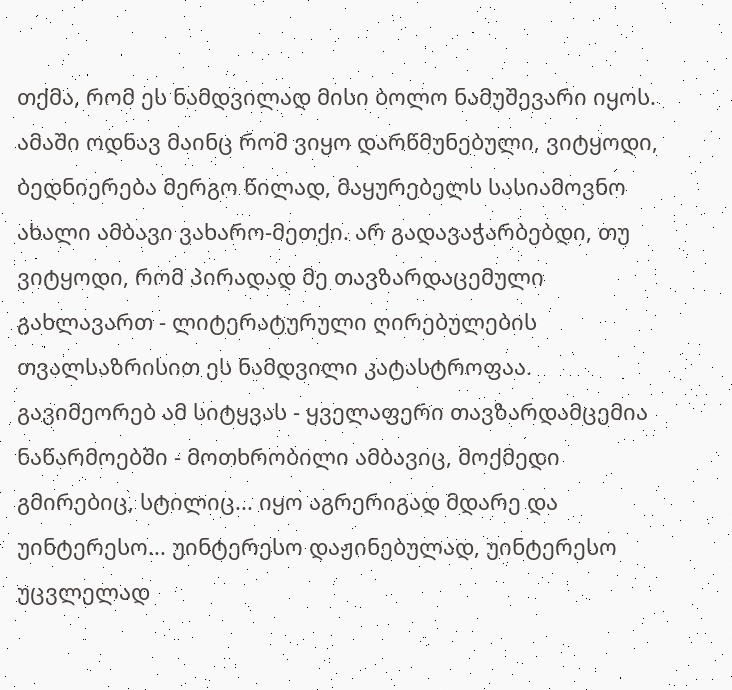თქმა, რომ ეს ნამდვილად მისი ბოლო ნამუშევარი იყოს. ამაში ოდნავ მაინც რომ ვიყო დარწმუნებული, ვიტყოდი, ბედნიერება მერგო წილად, მაყურებელს სასიამოვნო ახალი ამბავი ვახარო-მეთქი. არ გადავაჭარბებდი, თუ ვიტყოდი, რომ პირადად მე თავზარდაცემული გახლავართ - ლიტერატურული ღირებულების თვალსაზრისით ეს ნამდვილი კატასტროფაა. გავიმეორებ ამ სიტყვას - ყველაფერი თავზარდამცემია ნაწარმოებში - მოთხრობილი ამბავიც, მოქმედი გმირებიც, სტილიც... იყო აგრერიგად მდარე და უინტერესო... უინტერესო დაჟინებულად, უინტერესო უცვლელად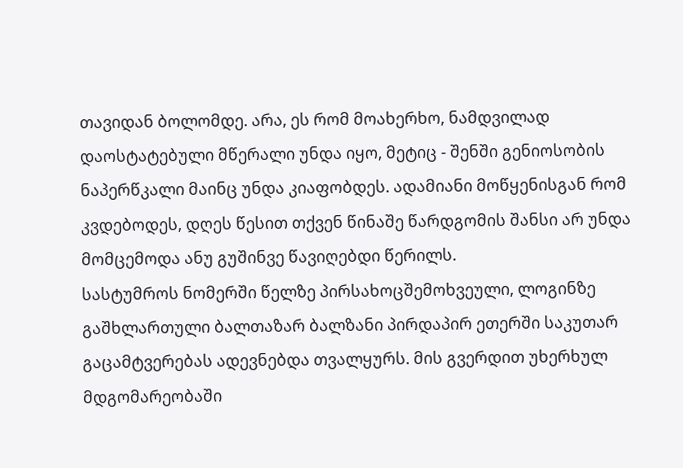თავიდან ბოლომდე. არა, ეს რომ მოახერხო, ნამდვილად დაოსტატებული მწერალი უნდა იყო, მეტიც - შენში გენიოსობის ნაპერწკალი მაინც უნდა კიაფობდეს. ადამიანი მოწყენისგან რომ კვდებოდეს, დღეს წესით თქვენ წინაშე წარდგომის შანსი არ უნდა მომცემოდა ანუ გუშინვე წავიღებდი წერილს.
სასტუმროს ნომერში წელზე პირსახოცშემოხვეული, ლოგინზე გაშხლართული ბალთაზარ ბალზანი პირდაპირ ეთერში საკუთარ გაცამტვერებას ადევნებდა თვალყურს. მის გვერდით უხერხულ მდგომარეობაში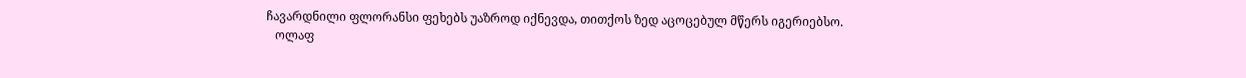ჩავარდნილი ფლორანსი ფეხებს უაზროდ იქნევდა, თითქოს ზედ აცოცებულ მწერს იგერიებსო.
   ოლაფ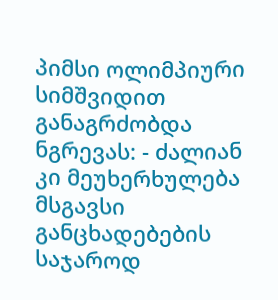პიმსი ოლიმპიური სიმშვიდით განაგრძობდა ნგრევას: - ძალიან კი მეუხერხულება მსგავსი განცხადებების საჯაროდ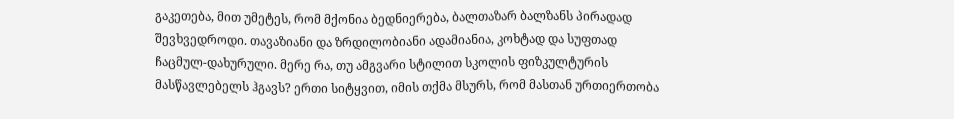გაკეთება, მით უმეტეს, რომ მქონია ბედნიერება, ბალთაზარ ბალზანს პირადად შევხვედროდი. თავაზიანი და ზრდილობიანი ადამიანია, კოხტად და სუფთად ჩაცმულ-დახურული. მერე რა, თუ ამგვარი სტილით სკოლის ფიზკულტურის მასწავლებელს ჰგავს? ერთი სიტყვით, იმის თქმა მსურს, რომ მასთან ურთიერთობა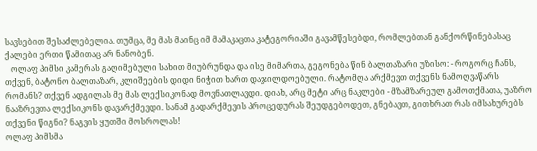სავსებით შესაძლებელია. თუმცა, მე მას მაინც იმ მამაკაცთა კატეგორიაში გავამწესებდი, რომლებთან განქორწინებასაც ქალები ერთი წამითაც არ ნანობენ.
   ოლაფ პიმსი კამერას გაღიმებული სახით მიუბრუნდა და ისე მიმართა, გეგონება წინ ბალთაზარი უზისო: - როგორც ჩანს, თქვენ, ბატონო ბალთაზარ, კლიშეების დიდი ნიჭით ხართ დაჯილდოებული. რატომღა არქმევთ თქვენს ნამოღვაწარს რომანს? თქვენ ადგილას მე მას ლექსიკონად მოვნათლავდი. დიახ, არც მეტი არც ნაკლები - მზამზარეულ გამოთქმათა, უაზრო ნააზრევთა ლექსიკონს დავარქმევდი. სანამ გადარქმევის პროცედურას შეუდგებოდეთ, გნებავთ, გითხრათ რას იმსახურებს თქვენი წიგნი? ნაგვის ყუთში მოსროლას!
ოლაფ პიმსმა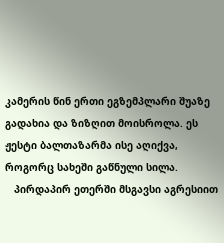კამერის წინ ერთი ეგზემპლარი შუაზე გადახია და ზიზღით მოისროლა. ეს ჟესტი ბალთაზარმა ისე აღიქვა, როგორც სახეში გაწნული სილა.
   პირდაპირ ეთერში მსგავსი აგრესიით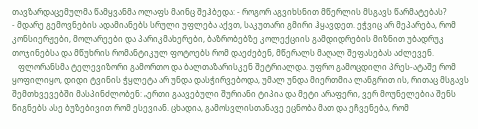თავზარდაცემულმა წამყვანმა ოლაფს მაინც შეჰბედა: - როგორ აგვიხსნით მწერლის მსგავს წარმატებას?
- მდარე გემოვნების ადამიანებს სრული უფლება აქვთ, საკუთარი გმირი ჰყავდეთ. ეჭვიც არ მეპარება, რომ კონსიერჟები, მოლარეები და პარიკმახერები, ბაზრობებზე კოლექციის გამდიდრების მიზნით უბადრუკ თოჯინებსა და მწუხრის რომანტიკულ ფოტოებს რომ დაეძებენ, მწერალს მაღალ შეფასებას აძლევენ.
   ფლორანსმა ტელევიზორი გამორთო და ბალთაზარისკენ შეტრიალდა. უფრო გამოცდილი პრეს-ატაშე რომ ყოფილიყო, დიდი ტვინის ჭყლეტა არ უნდა დასჭირვებოდა, უმალ უნდა მიერთმია ლანგრით ის, რითაც მსგავს შემთხვევებში მასპინძლობენ: „ერთი გაავებული შურიანი ტიპია და მეტი არაფერი, ვერ მოუნელებია შენს წიგნებს ასე ბუზებივით რომ ესევიან. ცხადია, გამოსვლისთანავე ეცნობა მათ და ეჩვენება, რომ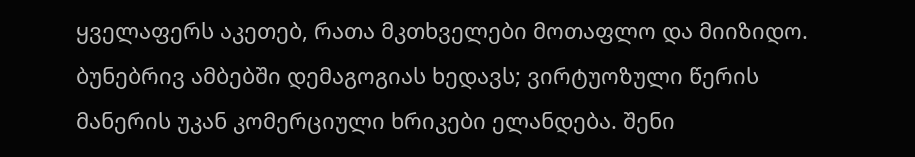ყველაფერს აკეთებ, რათა მკთხველები მოთაფლო და მიიზიდო. ბუნებრივ ამბებში დემაგოგიას ხედავს; ვირტუოზული წერის მანერის უკან კომერციული ხრიკები ელანდება. შენი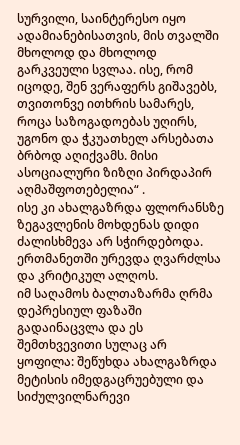სურვილი, საინტერესო იყო ადამიანებისათვის, მის თვალში მხოლოდ და მხოლოდ გარკვეული სვლაა. ისე, რომ იცოდე, შენ ვერაფერს გიშავებს, თვითონვე ითხრის სამარეს, როცა საზოგადოებას უღირს, უგონო და ჭკუათხელ არსებათა ბრბოდ აღიქვამს. მისი ასოციალური ზიზღი პირდაპირ აღმაშფოთებელია“ .
ისე კი ახალგაზრდა ფლორანსზე ზეგავლენის მოხდენას დიდი ძალისხმევა არ სჭირდებოდა. ერთმანეთში ურევდა ღვარძლსა და კრიტიკულ ალღოს.
იმ საღამოს ბალთაზარმა ღრმა დეპრესიულ ფაზაში გადაინაცვლა და ეს შემთხვევითი სულაც არ ყოფილა: შეწუხდა ახალგაზრდა მეტისის იმედგაცრუებული და სიძულვილნარევი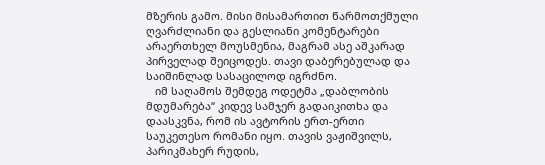მზერის გამო. მისი მისამართით წარმოთქმული ღვარძლიანი და გესლიანი კომენტარები არაერთხელ მოუსმენია, მაგრამ ასე აშკარად პირველად შეიცოდეს. თავი დაბერებულად და საიშინლად სასაცილოდ იგრძნო.
   იმ საღამოს შემდეგ ოდეტმა „დაბლობის მდუმარება“ კიდევ სამჯერ გადაიკითხა და დაასკვნა, რომ ის ავტორის ერთ-ერთი საუკეთესო რომანი იყო. თავის ვაჟიშვილს, პარიკმახერ რუდის,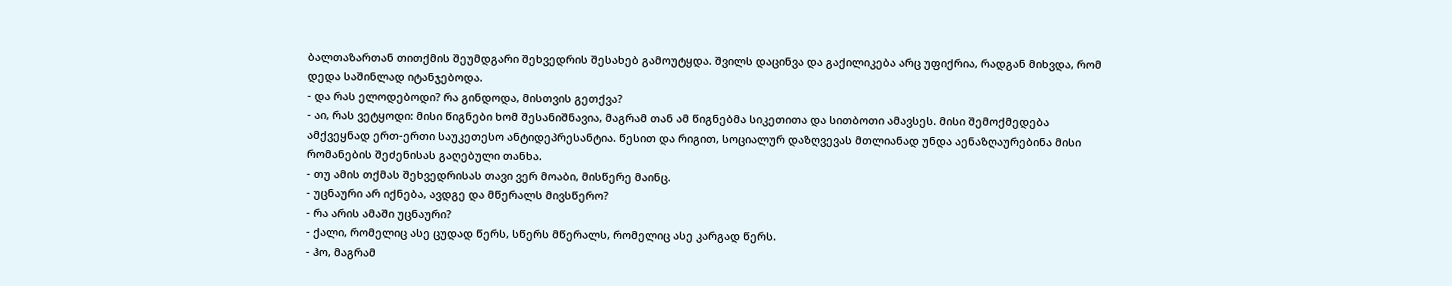ბალთაზართან თითქმის შეუმდგარი შეხვედრის შესახებ გამოუტყდა. შვილს დაცინვა და გაქილიკება არც უფიქრია, რადგან მიხვდა, რომ დედა საშინლად იტანჯებოდა.
- და რას ელოდებოდი? რა გინდოდა, მისთვის გეთქვა?
- აი, რას ვეტყოდი: მისი წიგნები ხომ შესანიშნავია, მაგრამ თან ამ წიგნებმა სიკეთითა და სითბოთი ამავსეს. მისი შემოქმედება ამქვეყნად ერთ-ერთი საუკეთესო ანტიდეპრესანტია. წესით და რიგით, სოციალურ დაზღვევას მთლიანად უნდა აენაზღაურებინა მისი რომანების შეძენისას გაღებული თანხა.
- თუ ამის თქმას შეხვედრისას თავი ვერ მოაბი, მისწერე მაინც.
- უცნაური არ იქნება, ავდგე და მწერალს მივსწერო?
- რა არის ამაში უცნაური?
- ქალი, რომელიც ასე ცუდად წერს, სწერს მწერალს, რომელიც ასე კარგად წერს.
- ჰო, მაგრამ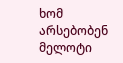ხომ არსებობენ მელოტი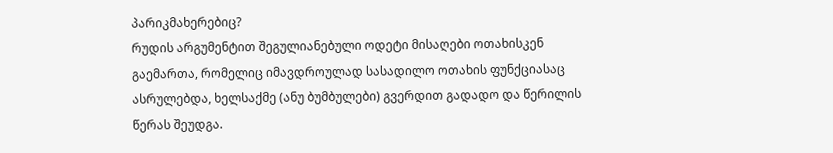პარიკმახერებიც?
რუდის არგუმენტით შეგულიანებული ოდეტი მისაღები ოთახისკენ გაემართა, რომელიც იმავდროულად სასადილო ოთახის ფუნქციასაც ასრულებდა, ხელსაქმე (ანუ ბუმბულები) გვერდით გადადო და წერილის წერას შეუდგა.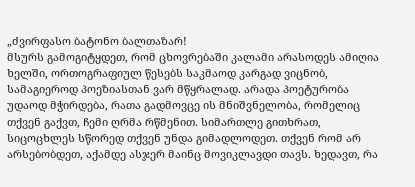„ძვირფასო ბატონო ბალთაზარ!
მსურს გამოგიტყდეთ, რომ ცხოვრებაში კალამი არასოდეს ამიღია ხელში, ორთოგრაფიულ წესებს საკმაოდ კარგად ვიცნობ, სამაგიეროდ პოეზიასთან ვარ მწყრალად. არადა პოეტურობა უდაოდ მჭირდება, რათა გადმოვცე ის მნიშვნელობა, რომელიც თქვენ გაქვთ, ჩემი ღრმა რწმენით. სიმართლე გითხრათ, სიცოცხლეს სწორედ თქვენ უნდა გიმადლოდეთ. თქვენ რომ არ არსებობდეთ, აქამდე ასჯერ მაინც მოვიკლავდი თავს. ხედავთ, რა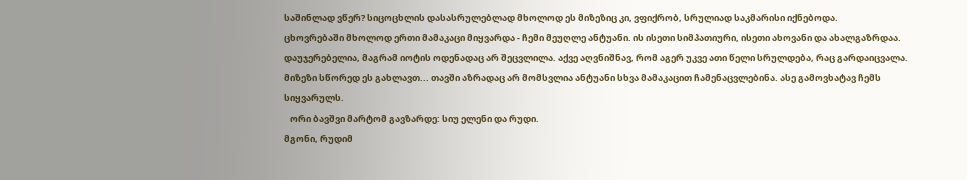საშინლად ვწერ? სიცოცხლის დასასრულებლად მხოლოდ ეს მიზეზიც კი, ვფიქრობ, სრულიად საკმარისი იქნებოდა.
ცხოვრებაში მხოლოდ ერთი მამაკაცი მიყვარდა - ჩემი მეუღლე ანტუანი. ის ისეთი სიმპათიური, ისეთი ახოვანი და ახალგაზრდაა. დაუჯერებელია, მაგრამ იოტის ოდენადაც არ შეცვლილა. აქვე აღვნიშნავ, რომ აგერ უკვე ათი წელი სრულდება, რაც გარდაიცვალა. მიზეზი სწორედ ეს გახლავთ... თავში აზრადაც არ მომსვლია ანტუანი სხვა მამაკაცით ჩამენაცვლებინა. ასე გამოვხატავ ჩემს სიყვარულს.
   ორი ბავშვი მარტომ გავზარდე: სიუ ელენი და რუდი.
მგონი, რუდიმ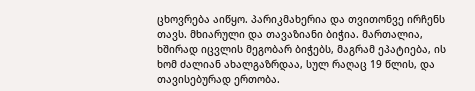ცხოვრება აიწყო. პარიკმახერია და თვითონვე ირჩენს თავს. მხიარული და თავაზიანი ბიჭია. მართალია, ხშირად იცვლის მეგობარ ბიჭებს, მაგრამ ეპატიება, ის ხომ ძალიან ახალგაზრდაა, სულ რაღაც 19 წლის, და თავისებურად ერთობა.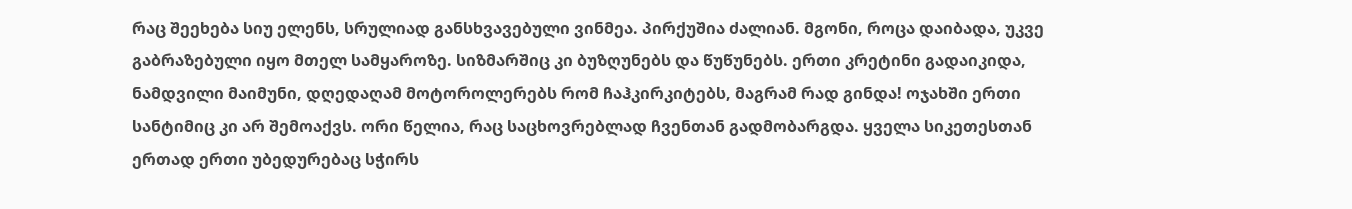რაც შეეხება სიუ ელენს, სრულიად განსხვავებული ვინმეა. პირქუშია ძალიან. მგონი, როცა დაიბადა, უკვე გაბრაზებული იყო მთელ სამყაროზე. სიზმარშიც კი ბუზღუნებს და წუწუნებს. ერთი კრეტინი გადაიკიდა, ნამდვილი მაიმუნი, დღედაღამ მოტოროლერებს რომ ჩაჰკირკიტებს, მაგრამ რად გინდა! ოჯახში ერთი სანტიმიც კი არ შემოაქვს. ორი წელია, რაც საცხოვრებლად ჩვენთან გადმობარგდა. ყველა სიკეთესთან ერთად ერთი უბედურებაც სჭირს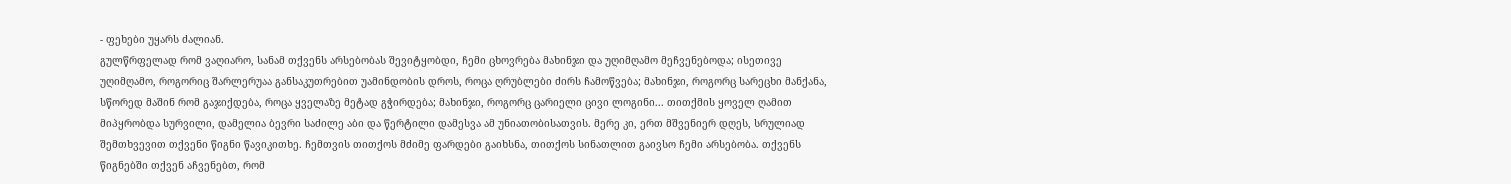- ფეხები უყარს ძალიან.
გულწრფელად რომ ვაღიარო, სანამ თქვენს არსებობას შევიტყობდი, ჩემი ცხოვრება მახინჯი და უღიმღამო მეჩვენებოდა; ისეთივე უღიმღამო, როგორიც შარლერუაა განსაკუთრებით უამინდობის დროს, როცა ღრუბლები ძირს ჩამოწვება; მახინჯი, როგორც სარეცხი მანქანა, სწორედ მაშინ რომ გაჯიქდება, როცა ყველაზე მეტად გჭირდება; მახინჯი, როგორც ცარიელი ცივი ლოგინი... თითქმის ყოველ ღამით მიპყრობდა სურვილი, დამელია ბევრი საძილე აბი და წერტილი დამესვა ამ უნიათობისათვის. მერე კი, ერთ მშვენიერ დღეს, სრულიად შემთხვევით თქვენი წიგნი წავიკითხე. ჩემთვის თითქოს მძიმე ფარდები გაიხსნა, თითქოს სინათლით გაივსო ჩემი არსებობა. თქვენს წიგნებში თქვენ აჩვენებთ, რომ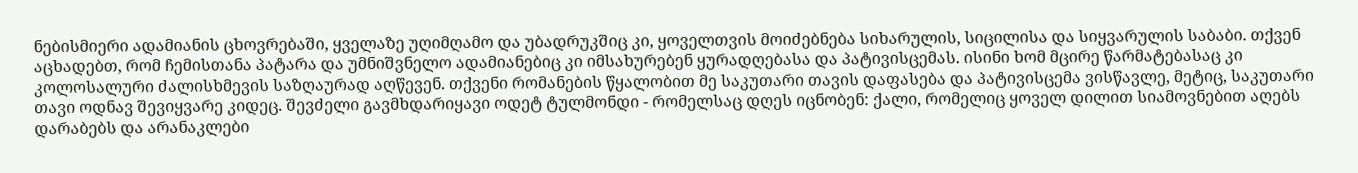ნებისმიერი ადამიანის ცხოვრებაში, ყველაზე უღიმღამო და უბადრუკშიც კი, ყოველთვის მოიძებნება სიხარულის, სიცილისა და სიყვარულის საბაბი. თქვენ აცხადებთ, რომ ჩემისთანა პატარა და უმნიშვნელო ადამიანებიც კი იმსახურებენ ყურადღებასა და პატივისცემას. ისინი ხომ მცირე წარმატებასაც კი კოლოსალური ძალისხმევის საზღაურად აღწევენ. თქვენი რომანების წყალობით მე საკუთარი თავის დაფასება და პატივისცემა ვისწავლე, მეტიც, საკუთარი თავი ოდნავ შევიყვარე კიდეც. შევძელი გავმხდარიყავი ოდეტ ტულმონდი - რომელსაც დღეს იცნობენ: ქალი, რომელიც ყოველ დილით სიამოვნებით აღებს დარაბებს და არანაკლები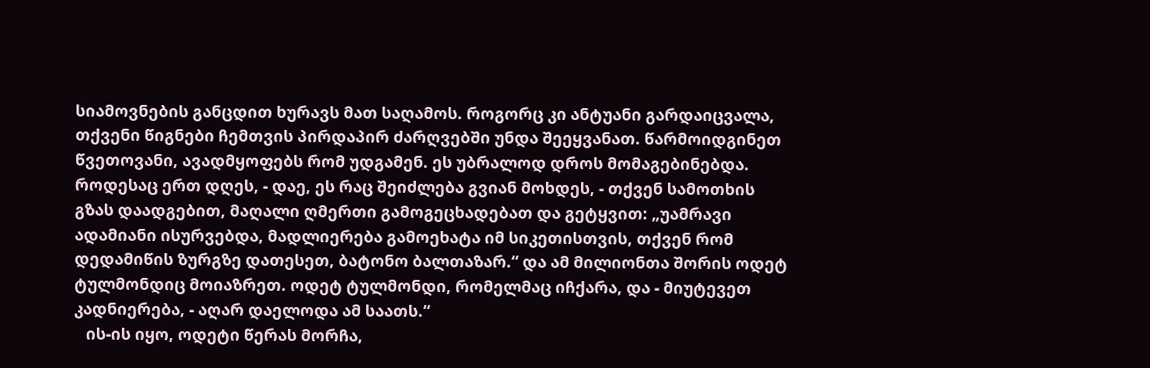სიამოვნების განცდით ხურავს მათ საღამოს. როგორც კი ანტუანი გარდაიცვალა, თქვენი წიგნები ჩემთვის პირდაპირ ძარღვებში უნდა შეეყვანათ. წარმოიდგინეთ წვეთოვანი, ავადმყოფებს რომ უდგამენ. ეს უბრალოდ დროს მომაგებინებდა.
როდესაც ერთ დღეს, - დაე, ეს რაც შეიძლება გვიან მოხდეს, - თქვენ სამოთხის გზას დაადგებით, მაღალი ღმერთი გამოგეცხადებათ და გეტყვით: „უამრავი ადამიანი ისურვებდა, მადლიერება გამოეხატა იმ სიკეთისთვის, თქვენ რომ დედამიწის ზურგზე დათესეთ, ბატონო ბალთაზარ.“ და ამ მილიონთა შორის ოდეტ ტულმონდიც მოიაზრეთ. ოდეტ ტულმონდი, რომელმაც იჩქარა, და - მიუტევეთ კადნიერება, - აღარ დაელოდა ამ საათს.“
   ის-ის იყო, ოდეტი წერას მორჩა,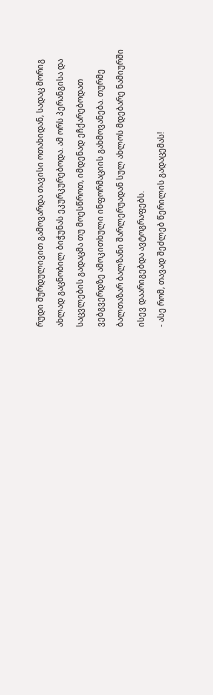რუდი შურდულივით გამოვარდა თავისი ოთახიდან, სადაც მორიგ ახლად გაცნობილ ბიჭუნას ეკურკურებოდა. ამ ორს პერანგისა და საცვლების გადაცმა თუ მოესწროთ, იმდენად ეჩქარებოდათ ვებგვერდზე ამოკითხული ინფორმაციის გახმოვანება. თურმე ბალთაზარ ბალზანი შარლერუადან სულ ახლოს მდებარე ნამიურში ისევ დაარიგებდა ავტოგრაფებს.
- ასე რომ, თავად შეძლებ წერილის გადაცემას!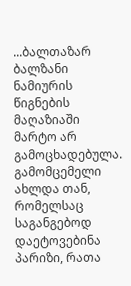...ბალთაზარ ბალზანი ნამიურის წიგნების მაღაზიაში მარტო არ გამოცხადებულა. გამომცემელი ახლდა თან, რომელსაც საგანგებოდ დაეტოვებინა პარიზი, რათა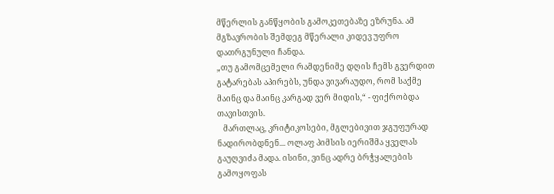მწერლის განწყობის გამოკეთებაზე ეზრუნა. ამ მგზავრობის შემდეგ მწერალი კიდევ უფრო დათრგუნული ჩანდა.
„თუ გამომცემელი რამდენიმე დღის ჩემს გვერდით გატარებას აპირებს, უნდა ვივარაუდო, რომ საქმე მაინც და მაინც კარგად ვერ მიდის,“ - ფიქრობდა თავისთვის.
   მართლაც, კრიტიკოსები, მგლებივით ჯგუფურად ნადირობდნენ... ოლაფ პიმსის იერიშმა ყველას გაუღვიძა მადა. ისინი, ვინც ადრე ბრჭყალების გამოყოფას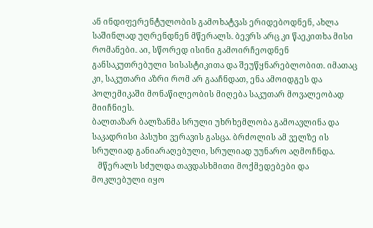ან ინდიფერენტულობის გამოხატვას ერიდებოდნენ, ახლა საშინლად უღრენდნენ მწერალს. ბევრს არც კი წაეკითხა მისი რომანები. აი, სწორედ ისინი გამოირჩეოდნენ განსაკუთრებული სისასტიკითა და შეუწყნარებლობით. იმათაც კი, საკუთარი აზრი რომ არ გააჩნდათ, ენა ამოიდგეს და პოლემიკაში მონაწილეობის მიღება საკუთარ მოვალეობად მიიჩნიეს.
ბალთაზარ ბალზანმა სრული უხრხემლობა გამოავლინა და საკადრისი პასუხი ვერავის გასცა. ბრძოლის ამ ველზე ის სრულიად განიარაღებული, სრულიად უუნარო აღმოჩნდა.
   მწერალს სძულდა თავდასხმითი მოქმედებები და მოკლებული იყო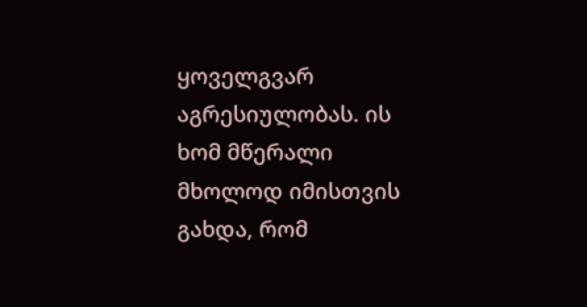ყოველგვარ აგრესიულობას. ის ხომ მწერალი მხოლოდ იმისთვის გახდა, რომ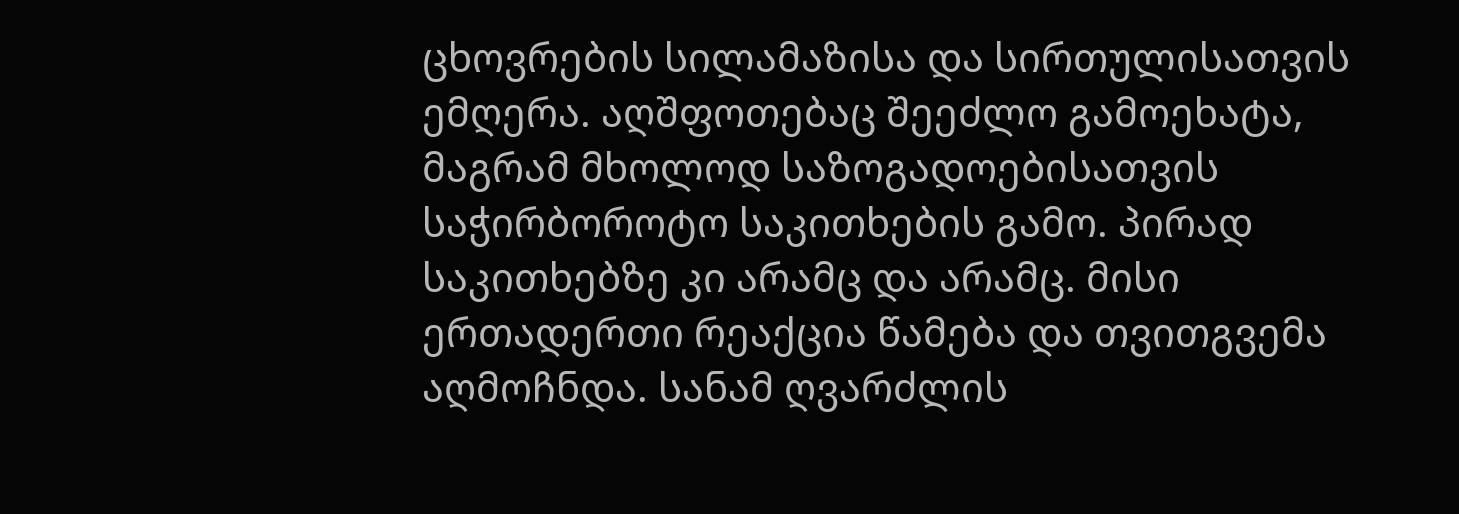ცხოვრების სილამაზისა და სირთულისათვის ემღერა. აღშფოთებაც შეეძლო გამოეხატა, მაგრამ მხოლოდ საზოგადოებისათვის საჭირბოროტო საკითხების გამო. პირად საკითხებზე კი არამც და არამც. მისი ერთადერთი რეაქცია წამება და თვითგვემა აღმოჩნდა. სანამ ღვარძლის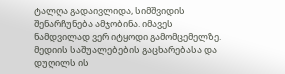ტალღა გადაივლიდა, სიმშვიდის შენარჩუნება ამჯობინა. იმავეს ნამდვილად ვერ იტყოდი გამომცემელზე. მედიის საშუალებების გაცხარებასა და დუღილს ის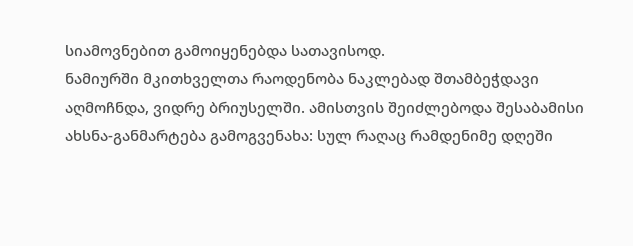სიამოვნებით გამოიყენებდა სათავისოდ.
ნამიურში მკითხველთა რაოდენობა ნაკლებად შთამბეჭდავი აღმოჩნდა, ვიდრე ბრიუსელში. ამისთვის შეიძლებოდა შესაბამისი ახსნა-განმარტება გამოგვენახა: სულ რაღაც რამდენიმე დღეში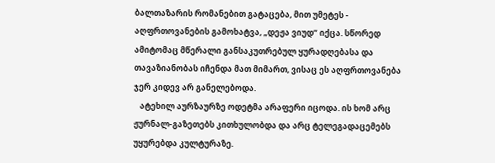ბალთაზარის რომანებით გატაცება, მით უმეტეს - აღფრთოვანების გამოხატვა, „დეჟა ვიუდ“ იქცა. სწორედ ამიტომაც მწერალი განსაკუთრებულ ყურადღებასა და თავაზიანობას იჩენდა მათ მიმართ, ვისაც ეს აღფრთოვანება ჯერ კიდევ არ განელებოდა.
   ატეხილ აურზაურზე ოდეტმა არაფერი იცოდა. ის ხომ არც ჟურნალ-გაზეთებს კითხულობდა და არც ტელეგადაცემებს უყურებდა კულტურაზე.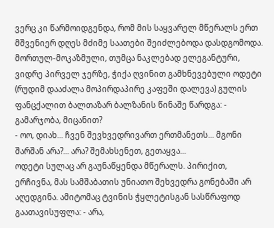ვერც კი წარმოიდგენდა, რომ მის საყვარელ მწერალს ერთ მშვენიერ დღეს მძიმე საათები შეიძლებოდა დასდგომოდა. მორთულ-მოკაზმული, თუმცა ნაკლებად ელეგანტური, ვიდრე პირველ ჯერზე, ჭიქა ღვინით გამხნევებული ოდეტი (რუდიმ დააძალა მოპირდაპირე კაფეში დალევა) გულის ფანცქალით ბალთაზარ ბალზანის წინაშე წარდგა: - გამარჯობა, მიცანით?
- ოო, დიახ... ჩვენ შევხვედრივართ ერთმანეთს... მგონი შარშან არა?... არა? შემახსენეთ, გეთაყვა...
ოდეტი სულაც არ გაუნაწყენდა მწერალს. პირიქით, ერჩივნა, მას სამშაბათის უნიათო შეხვედრა გონებაში არ აღედგინა. ამიტომაც ტვინის ჭყლეტისგან სასწრაფოდ გაათავისუფლა: - არა,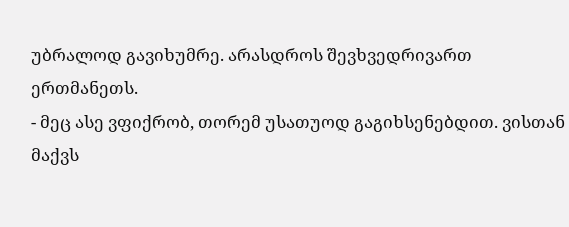უბრალოდ გავიხუმრე. არასდროს შევხვედრივართ ერთმანეთს.
- მეც ასე ვფიქრობ, თორემ უსათუოდ გაგიხსენებდით. ვისთან მაქვს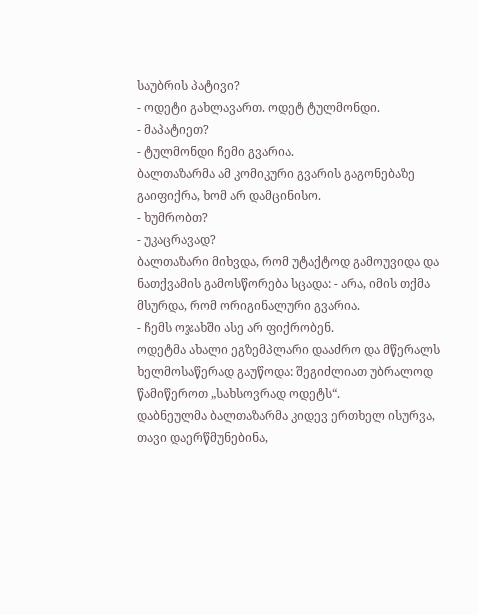საუბრის პატივი?
- ოდეტი გახლავართ. ოდეტ ტულმონდი.
- მაპატიეთ?
- ტულმონდი ჩემი გვარია.
ბალთაზარმა ამ კომიკური გვარის გაგონებაზე გაიფიქრა, ხომ არ დამცინისო.
- ხუმრობთ?
- უკაცრავად?
ბალთაზარი მიხვდა, რომ უტაქტოდ გამოუვიდა და ნათქვამის გამოსწორება სცადა: - არა, იმის თქმა მსურდა, რომ ორიგინალური გვარია.
- ჩემს ოჯახში ასე არ ფიქრობენ.
ოდეტმა ახალი ეგზემპლარი დააძრო და მწერალს ხელმოსაწერად გაუწოდა: შეგიძლიათ უბრალოდ წამიწეროთ „სახსოვრად ოდეტს“.
დაბნეულმა ბალთაზარმა კიდევ ერთხელ ისურვა, თავი დაერწმუნებინა,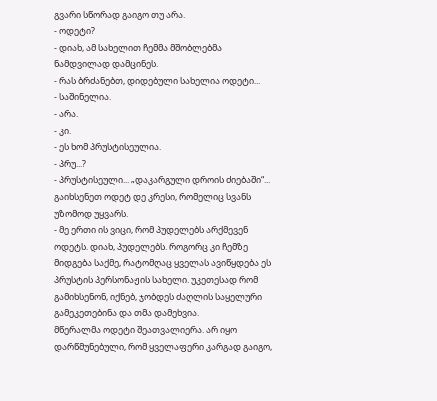გვარი სწორად გაიგო თუ არა.
- ოდეტი?
- დიახ, ამ სახელით ჩემმა მშობლებმა ნამდვილად დამცინეს.
- რას ბრძანებთ, დიდებული სახელია ოდეტი...
- საშინელია.
- არა.
- კი.
- ეს ხომ პრუსტისეულია.
- პრუ...?
- პრუსტისეული... „დაკარგული დროის ძიებაში“... გაიხსენეთ ოდეტ დე კრესი, რომელიც სვანს უზომოდ უყვარს.
- მე ერთი ის ვიცი, რომ პუდელებს არქმევენ ოდეტს. დიახ, პუდელებს. როგორც კი ჩემზე მიდგება საქმე, რატომღაც ყველას ავიწყდება ეს პრუსტის პერსონაჟის სახელი. უკეთესად რომ გამიხსენონ, იქნებ, ჯობდეს ძაღლის საყელური გამეკეთებინა და თმა დამეხვია.
მწერალმა ოდეტი შეათვალიერა. არ იყო დარწმუნებული, რომ ყველაფერი კარგად გაიგო,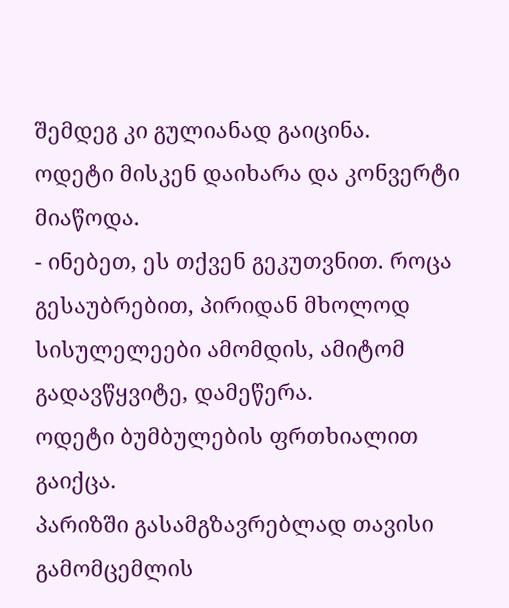შემდეგ კი გულიანად გაიცინა.
ოდეტი მისკენ დაიხარა და კონვერტი მიაწოდა.
- ინებეთ, ეს თქვენ გეკუთვნით. როცა გესაუბრებით, პირიდან მხოლოდ სისულელეები ამომდის, ამიტომ გადავწყვიტე, დამეწერა.
ოდეტი ბუმბულების ფრთხიალით გაიქცა.
პარიზში გასამგზავრებლად თავისი გამომცემლის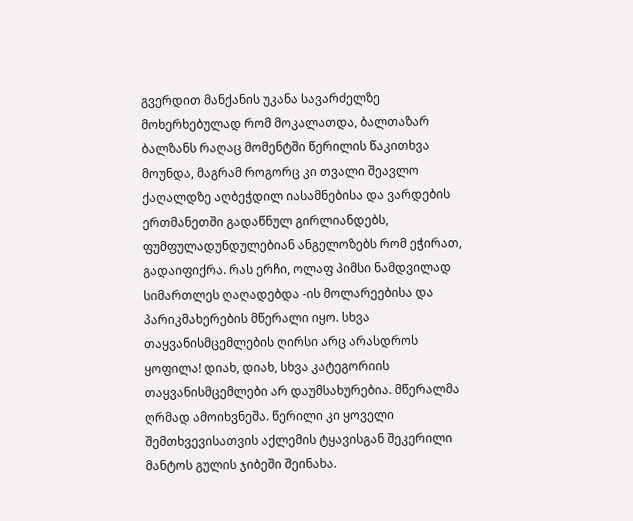გვერდით მანქანის უკანა სავარძელზე მოხერხებულად რომ მოკალათდა, ბალთაზარ ბალზანს რაღაც მომენტში წერილის წაკითხვა მოუნდა, მაგრამ როგორც კი თვალი შეავლო ქაღალდზე აღბეჭდილ იასამნებისა და ვარდების ერთმანეთში გადაწნულ გირლიანდებს, ფუმფულადუნდულებიან ანგელოზებს რომ ეჭირათ, გადაიფიქრა. რას ერჩი, ოლაფ პიმსი ნამდვილად სიმართლეს ღაღადებდა -ის მოლარეებისა და პარიკმახერების მწერალი იყო. სხვა თაყვანისმცემლების ღირსი არც არასდროს ყოფილა! დიახ, დიახ, სხვა კატეგორიის თაყვანისმცემლები არ დაუმსახურებია. მწერალმა ღრმად ამოიხვნეშა. წერილი კი ყოველი შემთხვევისათვის აქლემის ტყავისგან შეკერილი მანტოს გულის ჯიბეში შეინახა.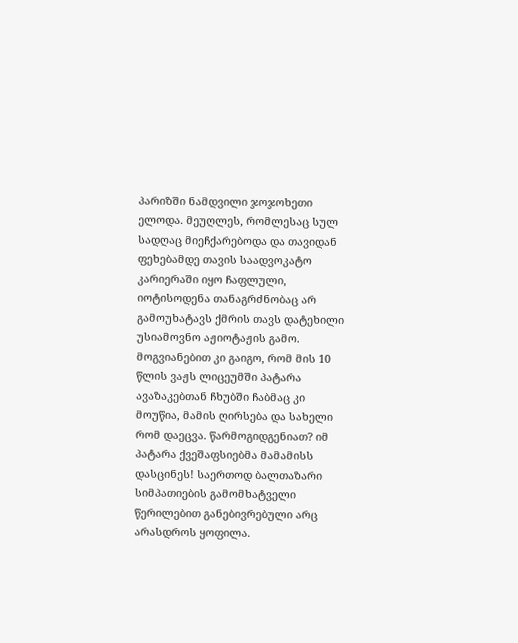პარიზში ნამდვილი ჯოჯოხეთი ელოდა. მეუღლეს, რომლესაც სულ სადღაც მიეჩქარებოდა და თავიდან ფეხებამდე თავის საადვოკატო კარიერაში იყო ჩაფლული, იოტისოდენა თანაგრძნობაც არ გამოუხატავს ქმრის თავს დატეხილი უსიამოვნო აჟიოტაჟის გამო. მოგვიანებით კი გაიგო, რომ მის 10 წლის ვაჟს ლიცეუმში პატარა ავაზაკებთან ჩხუბში ჩაბმაც კი მოუწია, მამის ღირსება და სახელი რომ დაეცვა. წარმოგიდგენიათ? იმ პატარა ქვეშაფსიებმა მამამისს დასცინეს! საერთოდ ბალთაზარი სიმპათიების გამომხატველი წერილებით განებივრებული არც არასდროს ყოფილა.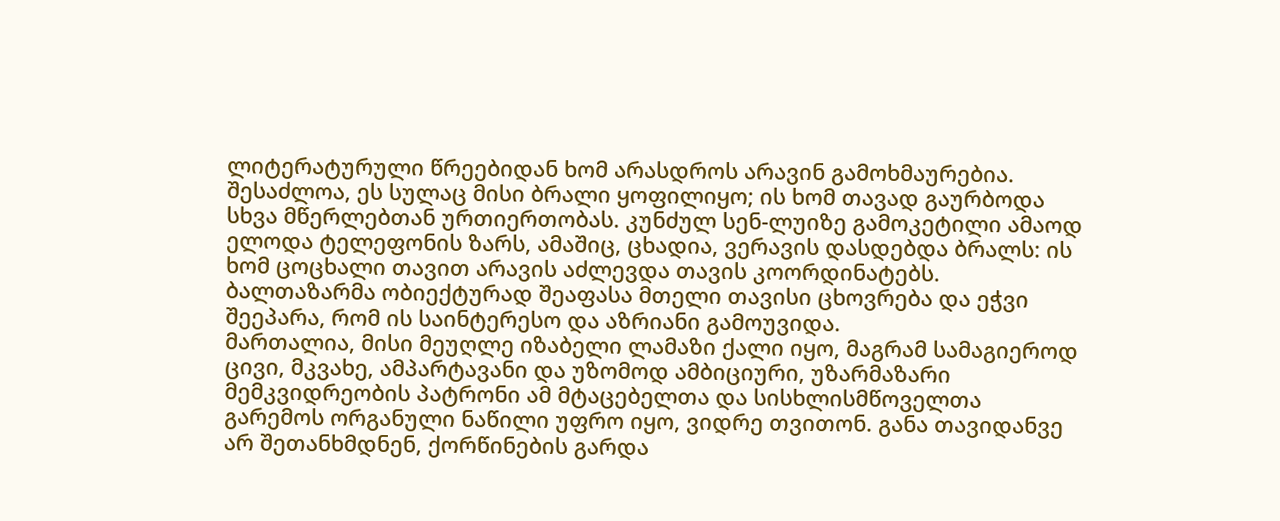ლიტერატურული წრეებიდან ხომ არასდროს არავინ გამოხმაურებია. შესაძლოა, ეს სულაც მისი ბრალი ყოფილიყო; ის ხომ თავად გაურბოდა სხვა მწერლებთან ურთიერთობას. კუნძულ სენ-ლუიზე გამოკეტილი ამაოდ ელოდა ტელეფონის ზარს, ამაშიც, ცხადია, ვერავის დასდებდა ბრალს: ის ხომ ცოცხალი თავით არავის აძლევდა თავის კოორდინატებს. ბალთაზარმა ობიექტურად შეაფასა მთელი თავისი ცხოვრება და ეჭვი შეეპარა, რომ ის საინტერესო და აზრიანი გამოუვიდა.
მართალია, მისი მეუღლე იზაბელი ლამაზი ქალი იყო, მაგრამ სამაგიეროდ ცივი, მკვახე, ამპარტავანი და უზომოდ ამბიციური, უზარმაზარი მემკვიდრეობის პატრონი ამ მტაცებელთა და სისხლისმწოველთა გარემოს ორგანული ნაწილი უფრო იყო, ვიდრე თვითონ. განა თავიდანვე არ შეთანხმდნენ, ქორწინების გარდა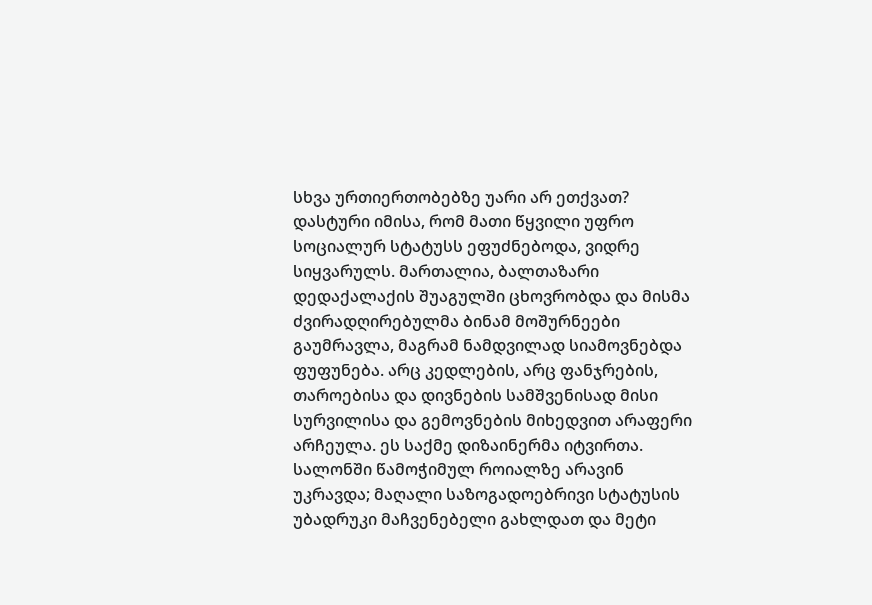სხვა ურთიერთობებზე უარი არ ეთქვათ? დასტური იმისა, რომ მათი წყვილი უფრო სოციალურ სტატუსს ეფუძნებოდა, ვიდრე სიყვარულს. მართალია, ბალთაზარი დედაქალაქის შუაგულში ცხოვრობდა და მისმა ძვირადღირებულმა ბინამ მოშურნეები გაუმრავლა, მაგრამ ნამდვილად სიამოვნებდა ფუფუნება. არც კედლების, არც ფანჯრების, თაროებისა და დივნების სამშვენისად მისი სურვილისა და გემოვნების მიხედვით არაფერი არჩეულა. ეს საქმე დიზაინერმა იტვირთა. სალონში წამოჭიმულ როიალზე არავინ უკრავდა; მაღალი საზოგადოებრივი სტატუსის უბადრუკი მაჩვენებელი გახლდათ და მეტი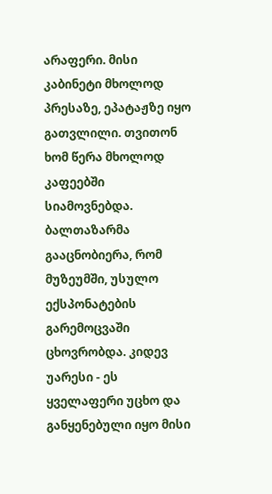არაფერი. მისი კაბინეტი მხოლოდ პრესაზე, ეპატაჟზე იყო გათვლილი. თვითონ ხომ წერა მხოლოდ კაფეებში სიამოვნებდა. ბალთაზარმა გააცნობიერა, რომ მუზეუმში, უსულო ექსპონატების გარემოცვაში ცხოვრობდა. კიდევ უარესი - ეს ყველაფერი უცხო და განყენებული იყო მისი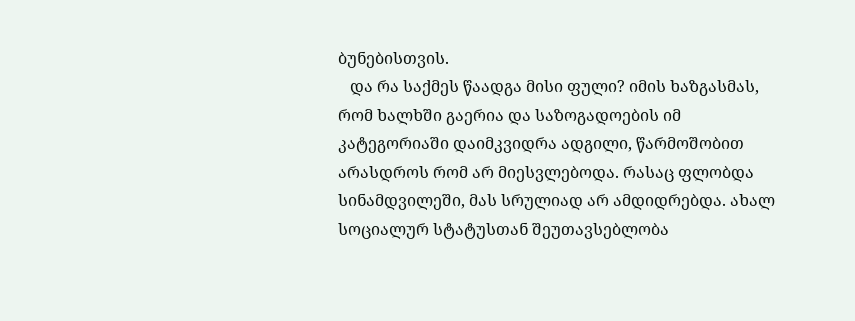ბუნებისთვის.
   და რა საქმეს წაადგა მისი ფული? იმის ხაზგასმას, რომ ხალხში გაერია და საზოგადოების იმ კატეგორიაში დაიმკვიდრა ადგილი, წარმოშობით არასდროს რომ არ მიესვლებოდა. რასაც ფლობდა სინამდვილეში, მას სრულიად არ ამდიდრებდა. ახალ სოციალურ სტატუსთან შეუთავსებლობა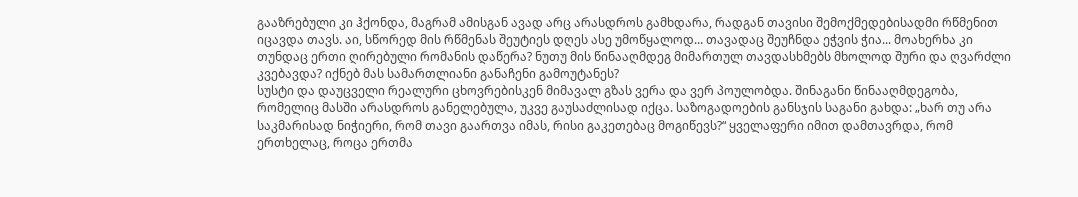გააზრებული კი ჰქონდა, მაგრამ ამისგან ავად არც არასდროს გამხდარა, რადგან თავისი შემოქმედებისადმი რწმენით იცავდა თავს. აი, სწორედ მის რწმენას შეუტიეს დღეს ასე უმოწყალოდ... თავადაც შეუჩნდა ეჭვის ჭია... მოახერხა კი თუნდაც ერთი ღირებული რომანის დაწერა? ნუთუ მის წინააღმდეგ მიმართულ თავდასხმებს მხოლოდ შური და ღვარძლი კვებავდა? იქნებ მას სამართლიანი განაჩენი გამოუტანეს?
სუსტი და დაუცველი რეალური ცხოვრებისკენ მიმავალ გზას ვერა და ვერ პოულობდა. შინაგანი წინააღმდეგობა, რომელიც მასში არასდროს განელებულა, უკვე გაუსაძლისად იქცა. საზოგადოების განსჯის საგანი გახდა: „ხარ თუ არა საკმარისად ნიჭიერი, რომ თავი გაართვა იმას, რისი გაკეთებაც მოგიწევს?“ ყველაფერი იმით დამთავრდა, რომ ერთხელაც, როცა ერთმა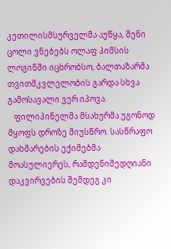კეთილისმსურველმა აუწყა, შენი ცოლი ვნებებს ოლაფ პიმსის ლოგინში იცხრობსო, ბალთაზარმა თვითმკვლელობის გარდა სხვა გამოსავალი ვერ იპოვა.
   ფილიპინელმა მსახურმა უგონოდ მყოფს დროზე მიუსწრო. სასწრაფო დახმარების ექიმებმა მოასულიერეს, რამდენიმედღიანი დაკვირვების შემდეგ კი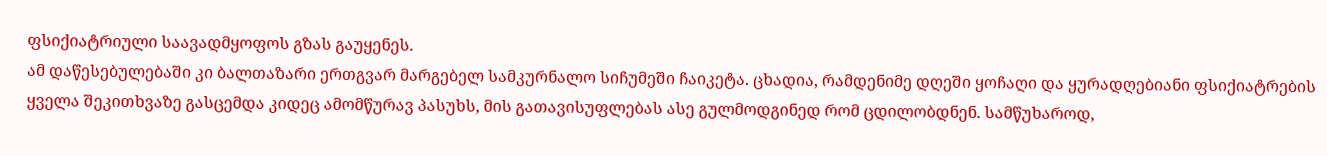ფსიქიატრიული საავადმყოფოს გზას გაუყენეს.
ამ დაწესებულებაში კი ბალთაზარი ერთგვარ მარგებელ სამკურნალო სიჩუმეში ჩაიკეტა. ცხადია, რამდენიმე დღეში ყოჩაღი და ყურადღებიანი ფსიქიატრების ყველა შეკითხვაზე გასცემდა კიდეც ამომწურავ პასუხს, მის გათავისუფლებას ასე გულმოდგინედ რომ ცდილობდნენ. სამწუხაროდ,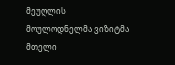მეუღლის მოულოდნელმა ვიზიტმა მთელი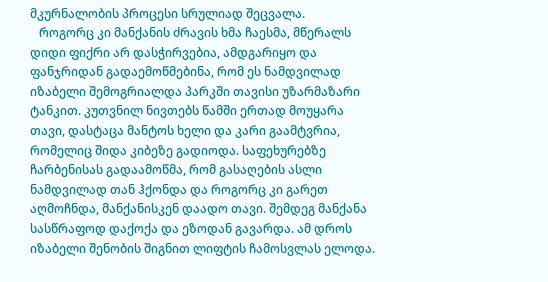მკურნალობის პროცესი სრულიად შეცვალა.
   როგორც კი მანქანის ძრავის ხმა ჩაესმა, მწერალს დიდი ფიქრი არ დასჭირვებია, ამდგარიყო და ფანჯრიდან გადაემოწმებინა, რომ ეს ნამდვილად იზაბელი შემოგრიალდა პარკში თავისი უზარმაზარი ტანკით. კუთვნილ ნივთებს წამში ერთად მოუყარა თავი, დასტაცა მანტოს ხელი და კარი გაამტვრია, რომელიც შიდა კიბეზე გადიოდა. საფეხურებზე ჩარბენისას გადაამოწმა, რომ გასაღების ასლი ნამდვილად თან ჰქონდა და როგორც კი გარეთ აღმოჩნდა, მანქანისკენ დაადო თავი. შემდეგ მანქანა სასწრაფოდ დაქოქა და ეზოდან გავარდა. ამ დროს იზაბელი შენობის შიგნით ლიფტის ჩამოსვლას ელოდა.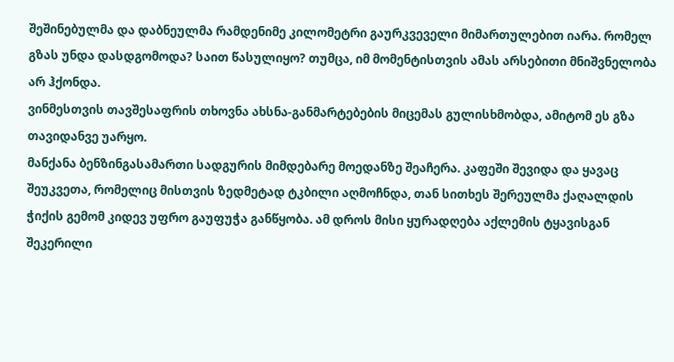შეშინებულმა და დაბნეულმა რამდენიმე კილომეტრი გაურკვეველი მიმართულებით იარა. რომელ გზას უნდა დასდგომოდა? საით წასულიყო? თუმცა, იმ მომენტისთვის ამას არსებითი მნიშვნელობა არ ჰქონდა.
ვინმესთვის თავშესაფრის თხოვნა ახსნა-განმარტებების მიცემას გულისხმობდა, ამიტომ ეს გზა თავიდანვე უარყო.
მანქანა ბენზინგასამართი სადგურის მიმდებარე მოედანზე შეაჩერა. კაფეში შევიდა და ყავაც შეუკვეთა, რომელიც მისთვის ზედმეტად ტკბილი აღმოჩნდა, თან სითხეს შერეულმა ქაღალდის ჭიქის გემომ კიდევ უფრო გაუფუჭა განწყობა. ამ დროს მისი ყურადღება აქლემის ტყავისგან შეკერილი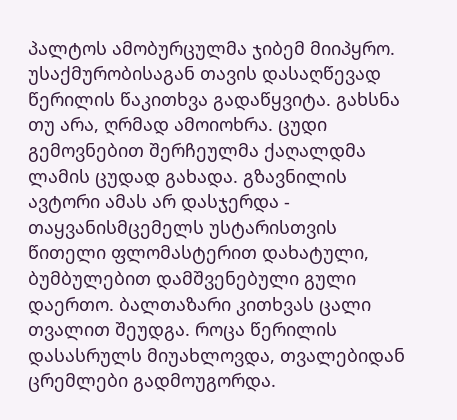პალტოს ამობურცულმა ჯიბემ მიიპყრო.
უსაქმურობისაგან თავის დასაღწევად წერილის წაკითხვა გადაწყვიტა. გახსნა თუ არა, ღრმად ამოიოხრა. ცუდი გემოვნებით შერჩეულმა ქაღალდმა ლამის ცუდად გახადა. გზავნილის ავტორი ამას არ დასჯერდა - თაყვანისმცემელს უსტარისთვის წითელი ფლომასტერით დახატული, ბუმბულებით დამშვენებული გული დაერთო. ბალთაზარი კითხვას ცალი თვალით შეუდგა. როცა წერილის დასასრულს მიუახლოვდა, თვალებიდან ცრემლები გადმოუგორდა.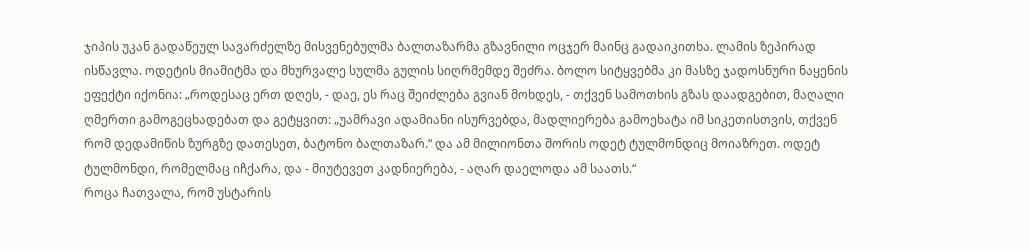ჯიპის უკან გადაწეულ სავარძელზე მისვენებულმა ბალთაზარმა გზავნილი ოცჯერ მაინც გადაიკითხა. ლამის ზეპირად ისწავლა. ოდეტის მიამიტმა და მხურვალე სულმა გულის სიღრმემდე შეძრა. ბოლო სიტყვებმა კი მასზე ჯადოსნური ნაყენის ეფექტი იქონია: „როდესაც ერთ დღეს, - დაე, ეს რაც შეიძლება გვიან მოხდეს, - თქვენ სამოთხის გზას დაადგებით, მაღალი ღმერთი გამოგეცხადებათ და გეტყვით: „უამრავი ადამიანი ისურვებდა, მადლიერება გამოეხატა იმ სიკეთისთვის, თქვენ რომ დედამიწის ზურგზე დათესეთ, ბატონო ბალთაზარ.“ და ამ მილიონთა შორის ოდეტ ტულმონდიც მოიაზრეთ. ოდეტ ტულმონდი, რომელმაც იჩქარა, და - მიუტევეთ კადნიერება, - აღარ დაელოდა ამ საათს.“
როცა ჩათვალა, რომ უსტარის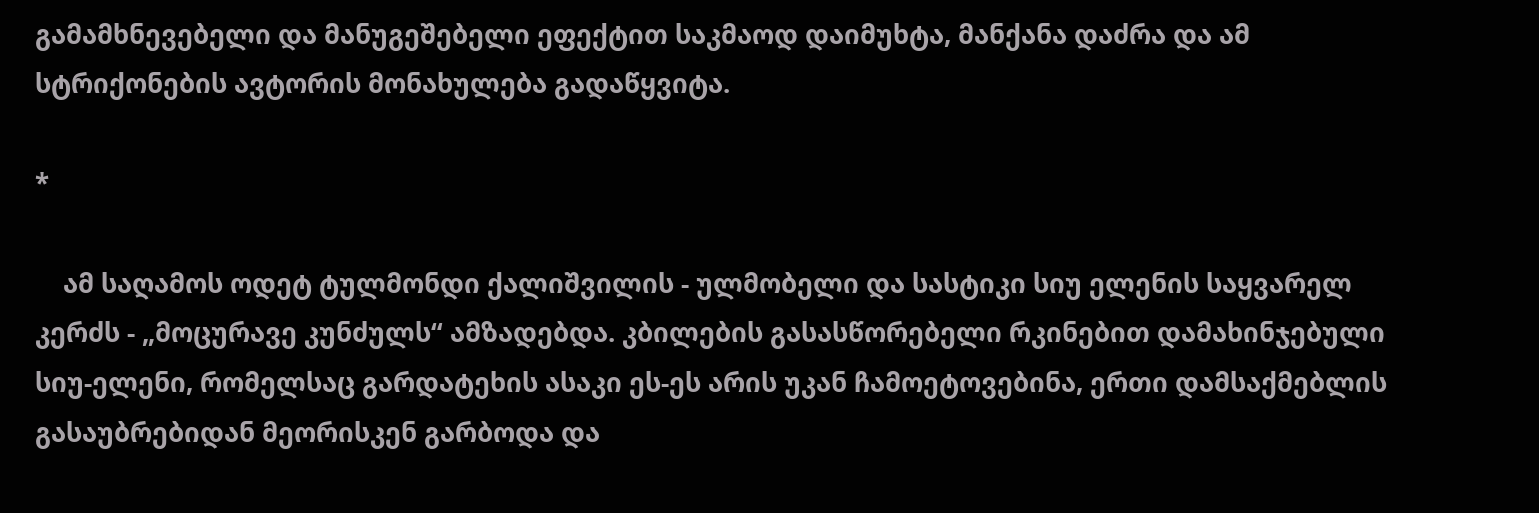გამამხნევებელი და მანუგეშებელი ეფექტით საკმაოდ დაიმუხტა, მანქანა დაძრა და ამ სტრიქონების ავტორის მონახულება გადაწყვიტა.

*

    ამ საღამოს ოდეტ ტულმონდი ქალიშვილის - ულმობელი და სასტიკი სიუ ელენის საყვარელ კერძს - „მოცურავე კუნძულს“ ამზადებდა. კბილების გასასწორებელი რკინებით დამახინჯებული სიუ-ელენი, რომელსაც გარდატეხის ასაკი ეს-ეს არის უკან ჩამოეტოვებინა, ერთი დამსაქმებლის გასაუბრებიდან მეორისკენ გარბოდა და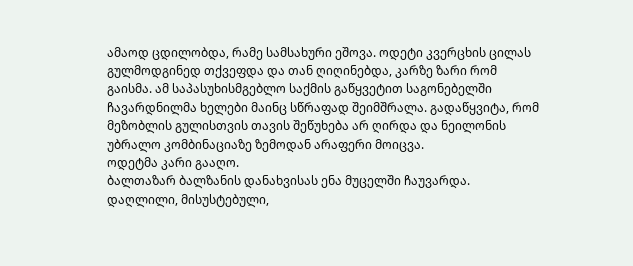ამაოდ ცდილობდა, რამე სამსახური ეშოვა. ოდეტი კვერცხის ცილას გულმოდგინედ თქვეფდა და თან ღიღინებდა, კარზე ზარი რომ გაისმა. ამ საპასუხისმგებლო საქმის გაწყვეტით საგონებელში ჩავარდნილმა ხელები მაინც სწრაფად შეიმშრალა. გადაწყვიტა, რომ მეზობლის გულისთვის თავის შეწუხება არ ღირდა და ნეილონის უბრალო კომბინაციაზე ზემოდან არაფერი მოიცვა.
ოდეტმა კარი გააღო.
ბალთაზარ ბალზანის დანახვისას ენა მუცელში ჩაუვარდა. დაღლილი, მისუსტებული,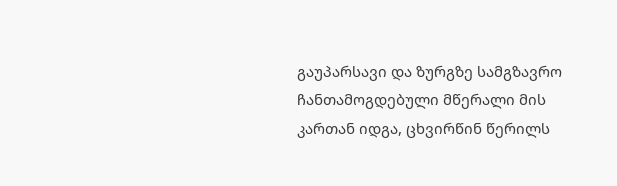გაუპარსავი და ზურგზე სამგზავრო ჩანთამოგდებული მწერალი მის კართან იდგა, ცხვირწინ წერილს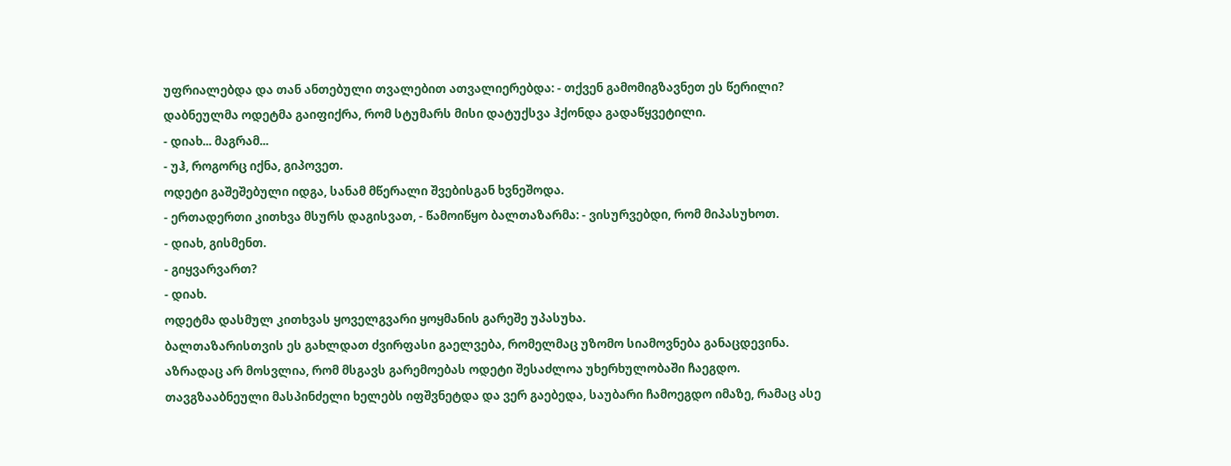უფრიალებდა და თან ანთებული თვალებით ათვალიერებდა: - თქვენ გამომიგზავნეთ ეს წერილი?
დაბნეულმა ოდეტმა გაიფიქრა, რომ სტუმარს მისი დატუქსვა ჰქონდა გადაწყვეტილი.
- დიახ... მაგრამ...
- უჰ, როგორც იქნა, გიპოვეთ.
ოდეტი გაშეშებული იდგა, სანამ მწერალი შვებისგან ხვნეშოდა.
- ერთადერთი კითხვა მსურს დაგისვათ, - წამოიწყო ბალთაზარმა: - ვისურვებდი, რომ მიპასუხოთ.
- დიახ, გისმენთ.
- გიყვარვართ?
- დიახ.
ოდეტმა დასმულ კითხვას ყოველგვარი ყოყმანის გარეშე უპასუხა.
ბალთაზარისთვის ეს გახლდათ ძვირფასი გაელვება, რომელმაც უზომო სიამოვნება განაცდევინა. აზრადაც არ მოსვლია, რომ მსგავს გარემოებას ოდეტი შესაძლოა უხერხულობაში ჩაეგდო.
თავგზააბნეული მასპინძელი ხელებს იფშვნეტდა და ვერ გაებედა, საუბარი ჩამოეგდო იმაზე, რამაც ასე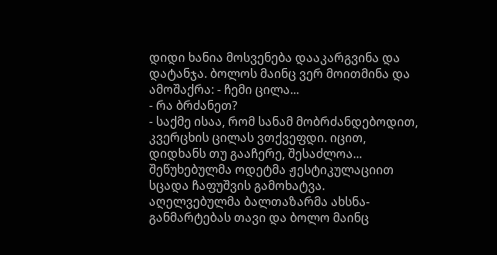დიდი ხანია მოსვენება დააკარგვინა და დატანჯა. ბოლოს მაინც ვერ მოითმინა და ამოშაქრა: - ჩემი ცილა...
- რა ბრძანეთ?
- საქმე ისაა, რომ სანამ მობრძანდებოდით, კვერცხის ცილას ვთქვეფდი. იცით, დიდხანს თუ გააჩერე, შესაძლოა...
შეწუხებულმა ოდეტმა ჟესტიკულაციით სცადა ჩაფუშვის გამოხატვა.
აღელვებულმა ბალთაზარმა ახსნა-განმარტებას თავი და ბოლო მაინც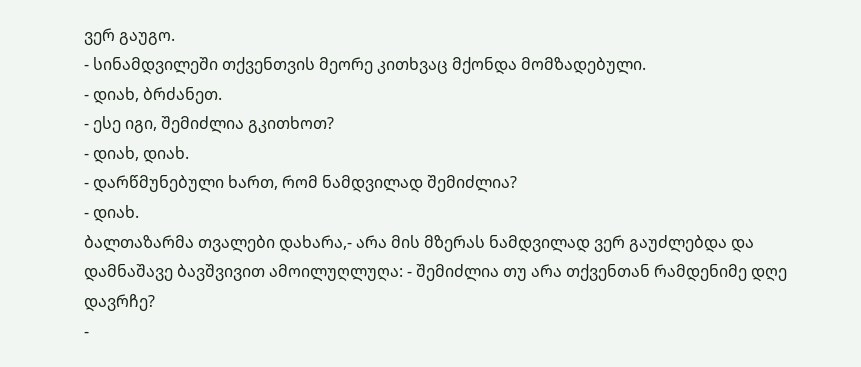ვერ გაუგო.
- სინამდვილეში თქვენთვის მეორე კითხვაც მქონდა მომზადებული.
- დიახ, ბრძანეთ.
- ესე იგი, შემიძლია გკითხოთ?
- დიახ, დიახ.
- დარწმუნებული ხართ, რომ ნამდვილად შემიძლია?
- დიახ.
ბალთაზარმა თვალები დახარა,- არა მის მზერას ნამდვილად ვერ გაუძლებდა და დამნაშავე ბავშვივით ამოილუღლუღა: - შემიძლია თუ არა თქვენთან რამდენიმე დღე დავრჩე?
-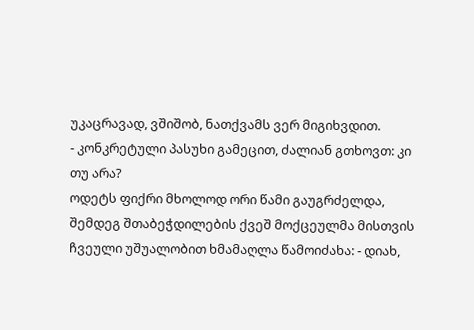უკაცრავად, ვშიშობ, ნათქვამს ვერ მიგიხვდით.
- კონკრეტული პასუხი გამეცით, ძალიან გთხოვთ: კი თუ არა?
ოდეტს ფიქრი მხოლოდ ორი წამი გაუგრძელდა, შემდეგ შთაბეჭდილების ქვეშ მოქცეულმა მისთვის ჩვეული უშუალობით ხმამაღლა წამოიძახა: - დიახ,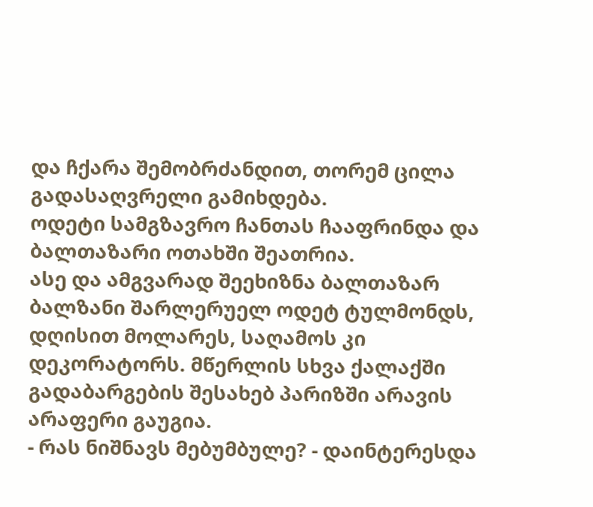და ჩქარა შემობრძანდით, თორემ ცილა გადასაღვრელი გამიხდება.
ოდეტი სამგზავრო ჩანთას ჩააფრინდა და ბალთაზარი ოთახში შეათრია.
ასე და ამგვარად შეეხიზნა ბალთაზარ ბალზანი შარლერუელ ოდეტ ტულმონდს, დღისით მოლარეს, საღამოს კი დეკორატორს. მწერლის სხვა ქალაქში გადაბარგების შესახებ პარიზში არავის არაფერი გაუგია.
- რას ნიშნავს მებუმბულე? - დაინტერესდა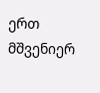ერთ მშვენიერ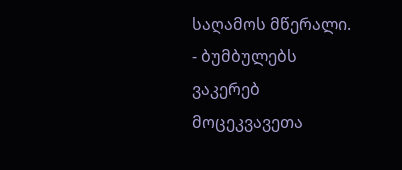საღამოს მწერალი.
- ბუმბულებს ვაკერებ მოცეკვავეთა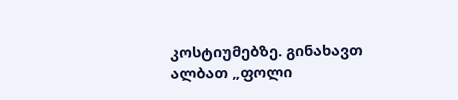კოსტიუმებზე. გინახავთ ალბათ „ფოლი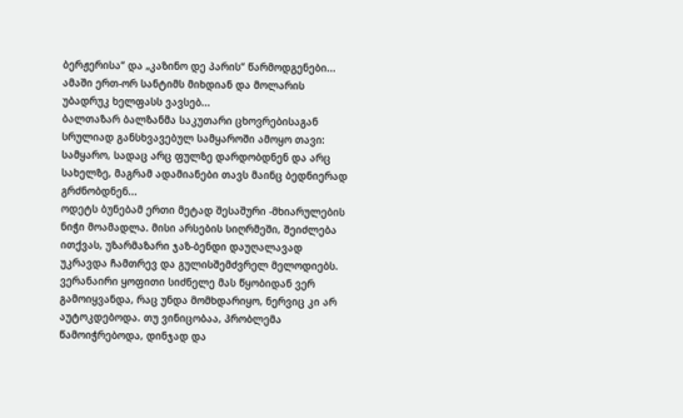ბერჟერისა“ და „კაზინო დე პარის“ წარმოდგენები... ამაში ერთ-ორ სანტიმს მიხდიან და მოლარის უბადრუკ ხელფასს ვავსებ...
ბალთაზარ ბალზანმა საკუთარი ცხოვრებისაგან სრულიად განსხვავებულ სამყაროში ამოყო თავი: სამყარო, სადაც არც ფულზე დარდობდნენ და არც სახელზე, მაგრამ ადამიანები თავს მაინც ბედნიერად გრძნობდნენ...
ოდეტს ბუნებამ ერთი მეტად შესაშური -მხიარულების ნიჭი მოამადლა. მისი არსების სიღრმეში, შეიძლება ითქვას, უზარმაზარი ჯაზ-ბენდი დაუღალავად უკრავდა ჩამთრევ და გულისშემძვრელ მელოდიებს. ვერანაირი ყოფითი სიძნელე მას წყობიდან ვერ გამოიყვანდა, რაც უნდა მომხდარიყო, ნერვიც კი არ აუტოკდებოდა. თუ ვინიცობაა, პრობლემა წამოიჭრებოდა, დინჯად და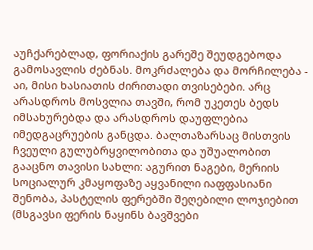აუჩქარებლად, ფორიაქის გარეშე შეუდგებოდა გამოსავლის ძებნას. მოკრძალება და მორჩილება - აი, მისი ხასიათის ძირითადი თვისებები. არც არასდროს მოსვლია თავში, რომ უკეთეს ბედს იმსახურებდა და არასდროს დაუფლებია იმედგაცრუების განცდა. ბალთაზარსაც მისთვის ჩვეული გულუბრყვილობითა და უშუალობით გააცნო თავისი სახლი: აგურით ნაგები, მერიის სოციალურ კმაყოფაზე აყვანილი იაფფასიანი შენობა, პასტელის ფერებში შეღებილი ლოჯიებით (მსგავსი ფერის ნაყინს ბავშვები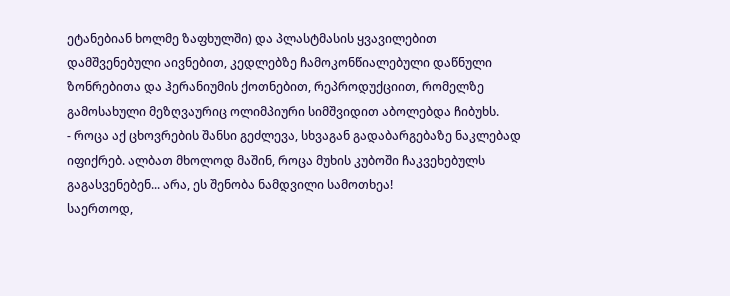ეტანებიან ხოლმე ზაფხულში) და პლასტმასის ყვავილებით დამშვენებული აივნებით, კედლებზე ჩამოკონწიალებული დაწნული ზონრებითა და ჰერანიუმის ქოთნებით, რეპროდუქციით, რომელზე გამოსახული მეზღვაურიც ოლიმპიური სიმშვიდით აბოლებდა ჩიბუხს.
- როცა აქ ცხოვრების შანსი გეძლევა, სხვაგან გადაბარგებაზე ნაკლებად იფიქრებ. ალბათ მხოლოდ მაშინ, როცა მუხის კუბოში ჩაკვეხებულს გაგასვენებენ... არა, ეს შენობა ნამდვილი სამოთხეა!
საერთოდ,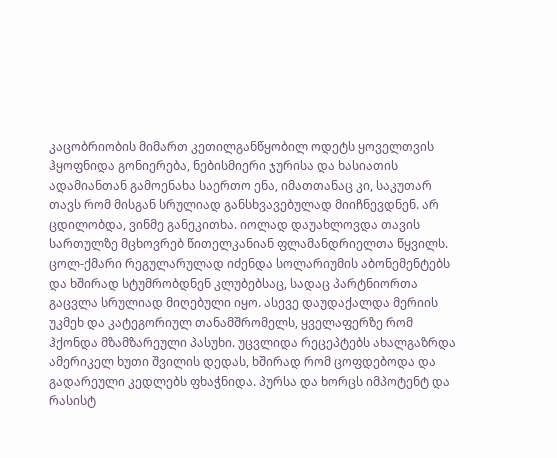კაცობრიობის მიმართ კეთილგანწყობილ ოდეტს ყოველთვის ჰყოფნიდა გონიერება, ნებისმიერი ჯურისა და ხასიათის ადამიანთან გამოენახა საერთო ენა, იმათთანაც კი, საკუთარ თავს რომ მისგან სრულიად განსხვავებულად მიიჩნევდნენ. არ ცდილობდა, ვინმე განეკითხა. იოლად დაუახლოვდა თავის სართულზე მცხოვრებ წითელკანიან ფლამანდრიელთა წყვილს. ცოლ-ქმარი რეგულარულად იძენდა სოლარიუმის აბონემენტებს და ხშირად სტუმრობდნენ კლუბებსაც, სადაც პარტნიორთა გაცვლა სრულიად მიღებული იყო. ასევე დაუდაქალდა მერიის უკმეხ და კატეგორიულ თანამშრომელს, ყველაფერზე რომ ჰქონდა მზამზარეული პასუხი. უცვლიდა რეცეპტებს ახალგაზრდა ამერიკელ ხუთი შვილის დედას, ხშირად რომ ცოფდებოდა და გადარეული კედლებს ფხაჭნიდა. პურსა და ხორცს იმპოტენტ და რასისტ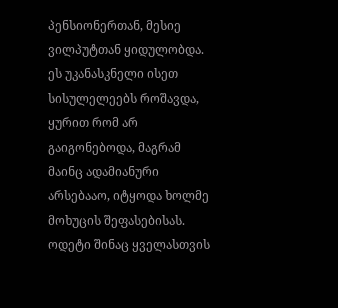პენსიონერთან, მესიე ვილპუტთან ყიდულობდა. ეს უკანასკნელი ისეთ სისულელეებს როშავდა, ყურით რომ არ გაიგონებოდა, მაგრამ მაინც ადამიანური არსებააო, იტყოდა ხოლმე მოხუცის შეფასებისას.
ოდეტი შინაც ყველასთვის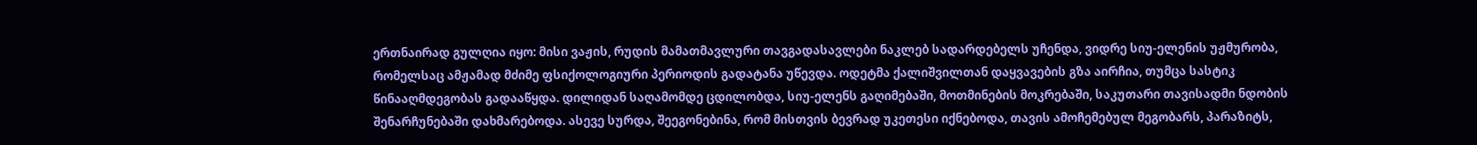ერთნაირად გულღია იყო: მისი ვაჟის, რუდის მამათმავლური თავგადასავლები ნაკლებ სადარდებელს უჩენდა, ვიდრე სიუ-ელენის უჟმურობა, რომელსაც ამჟამად მძიმე ფსიქოლოგიური პერიოდის გადატანა უწევდა. ოდეტმა ქალიშვილთან დაყვავების გზა აირჩია, თუმცა სასტიკ წინააღმდეგობას გადააწყდა. დილიდან საღამომდე ცდილობდა, სიუ-ელენს გაღიმებაში, მოთმინების მოკრებაში, საკუთარი თავისადმი ნდობის შენარჩუნებაში დახმარებოდა. ასევე სურდა, შეეგონებინა, რომ მისთვის ბევრად უკეთესი იქნებოდა, თავის ამოჩემებულ მეგობარს, პარაზიტს,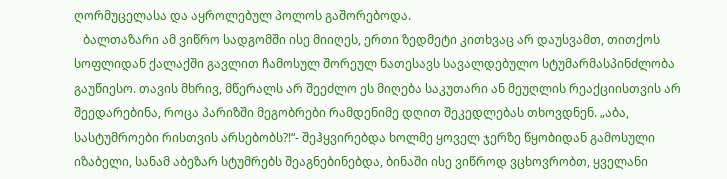ღორმუცელასა და აყროლებულ პოლოს გაშორებოდა.
   ბალთაზარი ამ ვიწრო სადგომში ისე მიიღეს, ერთი ზედმეტი კითხვაც არ დაუსვამთ, თითქოს სოფლიდან ქალაქში გავლით ჩამოსულ შორეულ ნათესავს სავალდებულო სტუმარმასპინძლობა გაუწიესო. თავის მხრივ, მწერალს არ შეეძლო ეს მიღება საკუთარი ან მეუღლის რეაქციისთვის არ შეედარებინა, როცა პარიზში მეგობრები რამდენიმე დღით შეკედლებას თხოვდნენ. „აბა, სასტუმროები რისთვის არსებობს?!“- შეჰყვირებდა ხოლმე ყოველ ჯერზე წყობიდან გამოსული იზაბელი, სანამ აბეზარ სტუმრებს შეაგნებინებდა, ბინაში ისე ვიწროდ ვცხოვრობთ, ყველანი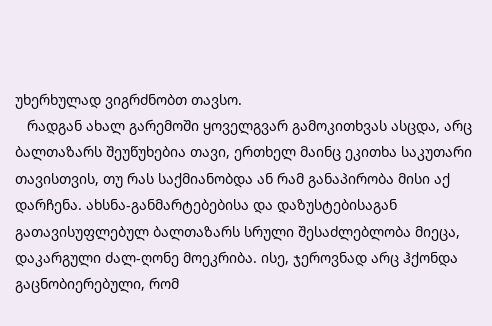უხერხულად ვიგრძნობთ თავსო.
   რადგან ახალ გარემოში ყოველგვარ გამოკითხვას ასცდა, არც ბალთაზარს შეუწუხებია თავი, ერთხელ მაინც ეკითხა საკუთარი თავისთვის, თუ რას საქმიანობდა ან რამ განაპირობა მისი აქ დარჩენა. ახსნა-განმარტებებისა და დაზუსტებისაგან გათავისუფლებულ ბალთაზარს სრული შესაძლებლობა მიეცა, დაკარგული ძალ-ღონე მოეკრიბა. ისე, ჯეროვნად არც ჰქონდა გაცნობიერებული, რომ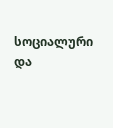სოციალური და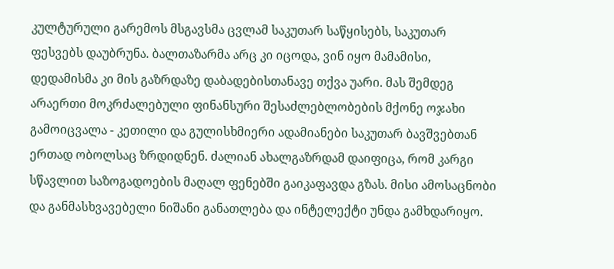კულტურული გარემოს მსგავსმა ცვლამ საკუთარ საწყისებს, საკუთარ ფესვებს დაუბრუნა. ბალთაზარმა არც კი იცოდა, ვინ იყო მამამისი, დედამისმა კი მის გაზრდაზე დაბადებისთანავე თქვა უარი. მას შემდეგ არაერთი მოკრძალებული ფინანსური შესაძლებლობების მქონე ოჯახი გამოიცვალა - კეთილი და გულისხმიერი ადამიანები საკუთარ ბავშვებთან ერთად ობოლსაც ზრდიდნენ. ძალიან ახალგაზრდამ დაიფიცა, რომ კარგი სწავლით საზოგადოების მაღალ ფენებში გაიკაფავდა გზას. მისი ამოსაცნობი და განმასხვავებელი ნიშანი განათლება და ინტელექტი უნდა გამხდარიყო.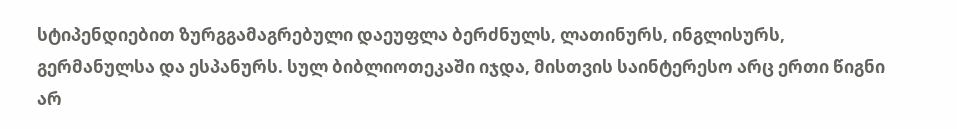სტიპენდიებით ზურგგამაგრებული დაეუფლა ბერძნულს, ლათინურს, ინგლისურს, გერმანულსა და ესპანურს. სულ ბიბლიოთეკაში იჯდა, მისთვის საინტერესო არც ერთი წიგნი არ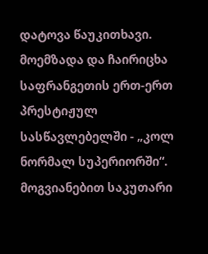დატოვა წაუკითხავი. მოემზადა და ჩაირიცხა საფრანგეთის ერთ-ერთ პრესტიჟულ სასწავლებელში - „კოლ ნორმალ სუპერიორში“. მოგვიანებით საკუთარი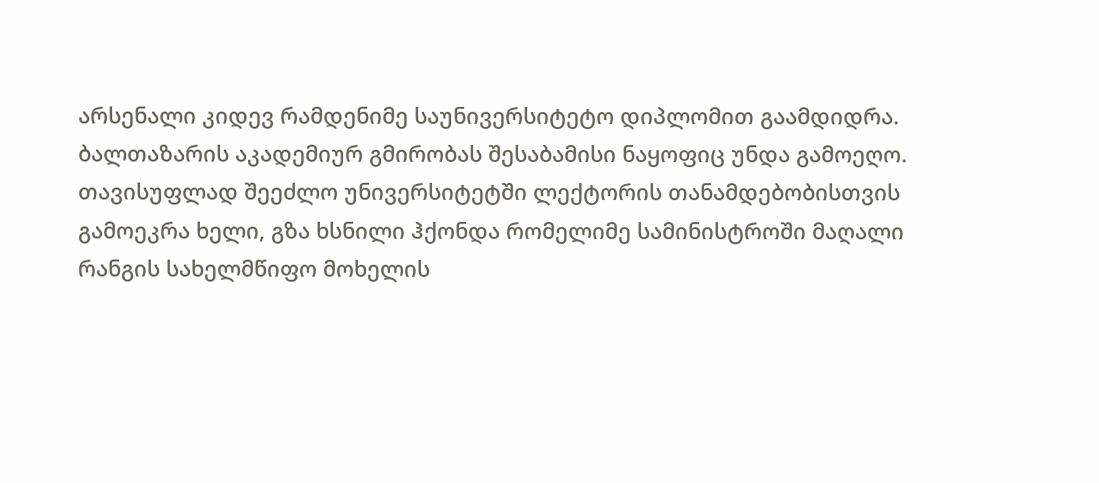არსენალი კიდევ რამდენიმე საუნივერსიტეტო დიპლომით გაამდიდრა. ბალთაზარის აკადემიურ გმირობას შესაბამისი ნაყოფიც უნდა გამოეღო. თავისუფლად შეეძლო უნივერსიტეტში ლექტორის თანამდებობისთვის გამოეკრა ხელი, გზა ხსნილი ჰქონდა რომელიმე სამინისტროში მაღალი რანგის სახელმწიფო მოხელის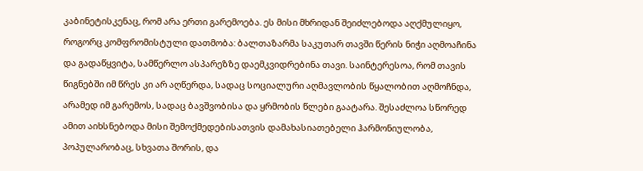კაბინეტისკენაც, რომ არა ერთი გარემოება. ეს მისი მხრიდან შეიძლებოდა აღქმულიყო, როგორც კომფრომისტული დათმობა: ბალთაზარმა საკუთარ თავში წერის ნიჭი აღმოაჩინა და გადაწყვიტა, სამწერლო ასპარეზზე დაემკვიდრებინა თავი. საინტერესოა, რომ თავის წიგნებში იმ წრეს კი არ აღწერდა, სადაც სოციალური აღმავლობის წყალობით აღმოჩნდა, არამედ იმ გარემოს, სადაც ბავშვობისა და ყრმობის წლები გაატარა. შესაძლოა სწორედ ამით აიხსნებოდა მისი შემოქმედებისათვის დამახასიათებელი ჰარმონიულობა, პოპულარობაც, სხვათა შორის, და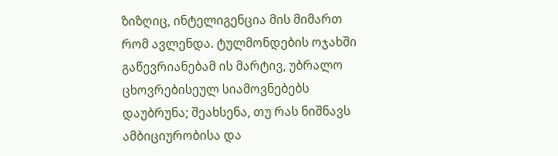ზიზღიც, ინტელიგენცია მის მიმართ რომ ავლენდა. ტულმონდების ოჯახში გაწევრიანებამ ის მარტივ, უბრალო ცხოვრებისეულ სიამოვნებებს დაუბრუნა; შეახსენა, თუ რას ნიშნავს ამბიციურობისა და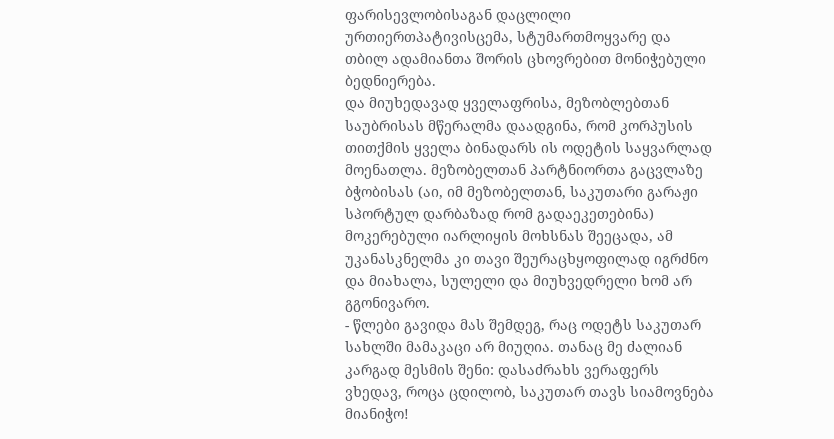ფარისევლობისაგან დაცლილი ურთიერთპატივისცემა, სტუმართმოყვარე და თბილ ადამიანთა შორის ცხოვრებით მონიჭებული ბედნიერება.
და მიუხედავად ყველაფრისა, მეზობლებთან საუბრისას მწერალმა დაადგინა, რომ კორპუსის თითქმის ყველა ბინადარს ის ოდეტის საყვარლად მოენათლა. მეზობელთან პარტნიორთა გაცვლაზე ბჭობისას (აი, იმ მეზობელთან, საკუთარი გარაჟი სპორტულ დარბაზად რომ გადაეკეთებინა) მოკერებული იარლიყის მოხსნას შეეცადა, ამ უკანასკნელმა კი თავი შეურაცხყოფილად იგრძნო და მიახალა, სულელი და მიუხვედრელი ხომ არ გგონივარო.
- წლები გავიდა მას შემდეგ, რაც ოდეტს საკუთარ სახლში მამაკაცი არ მიუღია. თანაც მე ძალიან კარგად მესმის შენი: დასაძრახს ვერაფერს ვხედავ, როცა ცდილობ, საკუთარ თავს სიამოვნება მიანიჭო!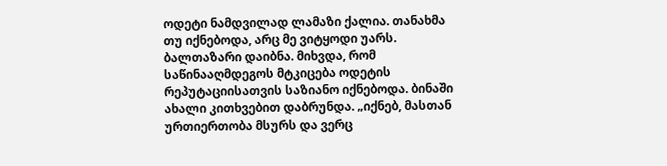ოდეტი ნამდვილად ლამაზი ქალია. თანახმა თუ იქნებოდა, არც მე ვიტყოდი უარს.
ბალთაზარი დაიბნა. მიხვდა, რომ საწინააღმდეგოს მტკიცება ოდეტის რეპუტაციისათვის საზიანო იქნებოდა. ბინაში ახალი კითხვებით დაბრუნდა. „იქნებ, მასთან ურთიერთობა მსურს და ვერც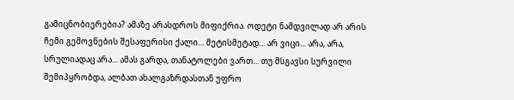გამიცნობიერებია? ამაზე არასდროს მიფიქრია. ოდეტი ნამდვილად არ არის ჩემი გემოვნების შესაფერისი ქალი... მეტისმეტად... არ ვიცი... არა, არა, სრულიადაც არა... ამას გარდა, თანატოლები ვართ... თუ მსგავსი სურვილი შემიპყრობდა, ალბათ ახალგაზრდასთან უფრო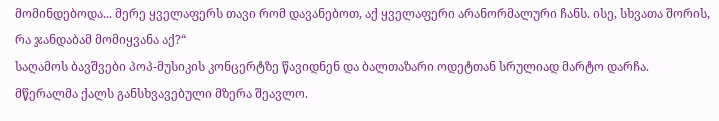მომინდებოდა... მერე ყველაფერს თავი რომ დავანებოთ, აქ ყველაფერი არანორმალური ჩანს. ისე, სხვათა შორის, რა ჯანდაბამ მომიყვანა აქ?“
საღამოს ბავშვები პოპ-მუსიკის კონცერტზე წავიდნენ და ბალთაზარი ოდეტთან სრულიად მარტო დარჩა. მწერალმა ქალს განსხვავებული მზერა შეავლო.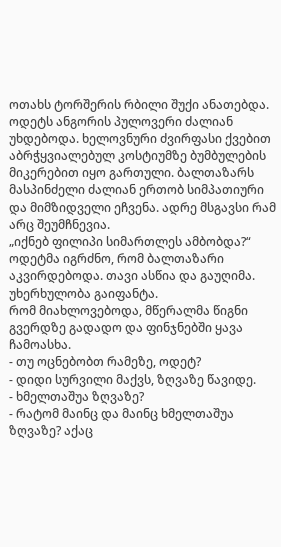ოთახს ტორშერის რბილი შუქი ანათებდა. ოდეტს ანგორის პულოვერი ძალიან უხდებოდა. ხელოვნური ძვირფასი ქვებით აბრჭყვიალებულ კოსტიუმზე ბუმბულების მიკერებით იყო გართული. ბალთაზარს მასპინძელი ძალიან ერთობ სიმპათიური და მიმზიდველი ეჩვენა. ადრე მსგავსი რამ არც შეუმჩნევია.
„იქნებ ფილიპი სიმართლეს ამბობდა?“
ოდეტმა იგრძნო, რომ ბალთაზარი აკვირდებოდა. თავი ასწია და გაუღიმა. უხერხულობა გაიფანტა.
რომ მიახლოვებოდა, მწერალმა წიგნი გვერდზე გადადო და ფინჯნებში ყავა ჩამოასხა.
- თუ ოცნებობთ რამეზე, ოდეტ?
- დიდი სურვილი მაქვს, ზღვაზე წავიდე.
- ხმელთაშუა ზღვაზე?
- რატომ მაინც და მაინც ხმელთაშუა ზღვაზე? აქაც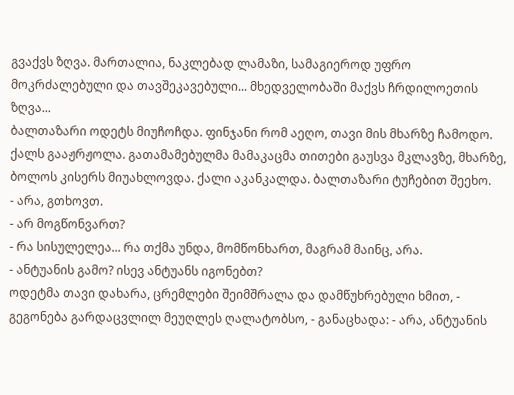გვაქვს ზღვა. მართალია, ნაკლებად ლამაზი, სამაგიეროდ უფრო მოკრძალებული და თავშეკავებული... მხედველობაში მაქვს ჩრდილოეთის ზღვა...
ბალთაზარი ოდეტს მიუჩოჩდა. ფინჯანი რომ აეღო, თავი მის მხარზე ჩამოდო. ქალს გააჟრჟოლა. გათამამებულმა მამაკაცმა თითები გაუსვა მკლავზე, მხარზე, ბოლოს კისერს მიუახლოვდა. ქალი აკანკალდა. ბალთაზარი ტუჩებით შეეხო.
- არა, გთხოვთ.
- არ მოგწონვართ?
- რა სისულელეა... რა თქმა უნდა, მომწონხართ, მაგრამ მაინც, არა.
- ანტუანის გამო? ისევ ანტუანს იგონებთ?
ოდეტმა თავი დახარა, ცრემლები შეიმშრალა და დამწუხრებული ხმით, - გეგონება გარდაცვლილ მეუღლეს ღალატობსო, - განაცხადა: - არა, ანტუანის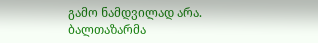გამო ნამდვილად არა.
ბალთაზარმა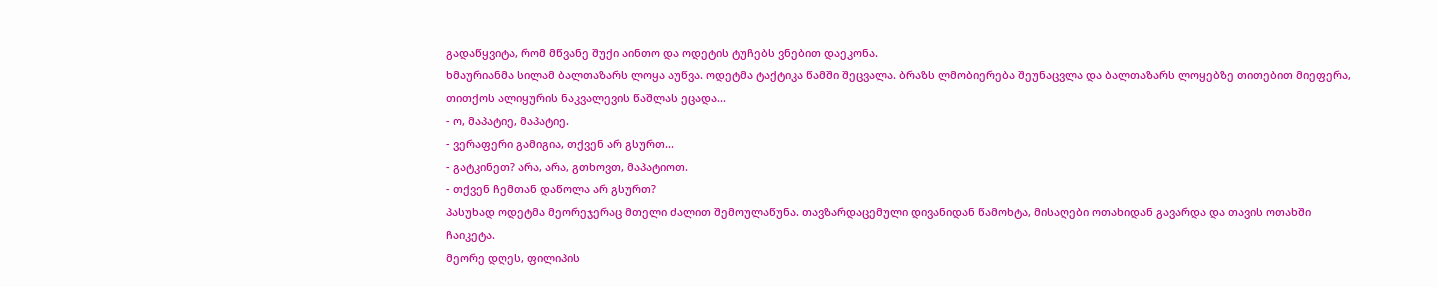გადაწყვიტა, რომ მწვანე შუქი აინთო და ოდეტის ტუჩებს ვნებით დაეკონა.
ხმაურიანმა სილამ ბალთაზარს ლოყა აუწვა. ოდეტმა ტაქტიკა წამში შეცვალა. ბრაზს ლმობიერება შეუნაცვლა და ბალთაზარს ლოყებზე თითებით მიეფერა, თითქოს ალიყურის ნაკვალევის წაშლას ეცადა...
- ო, მაპატიე, მაპატიე.
- ვერაფერი გამიგია, თქვენ არ გსურთ...
- გატკინეთ? არა, არა, გთხოვთ, მაპატიოთ.
- თქვენ ჩემთან დაწოლა არ გსურთ?
პასუხად ოდეტმა მეორეჯერაც მთელი ძალით შემოულაწუნა. თავზარდაცემული დივანიდან წამოხტა, მისაღები ოთახიდან გავარდა და თავის ოთახში ჩაიკეტა.
მეორე დღეს, ფილიპის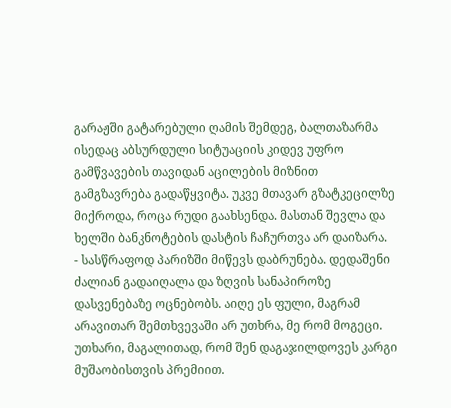გარაჟში გატარებული ღამის შემდეგ, ბალთაზარმა ისედაც აბსურდული სიტუაციის კიდევ უფრო გამწვავების თავიდან აცილების მიზნით გამგზავრება გადაწყვიტა. უკვე მთავარ გზატკეცილზე მიქროდა, როცა რუდი გაახსენდა. მასთან შევლა და ხელში ბანკნოტების დასტის ჩაჩურთვა არ დაიზარა.
- სასწრაფოდ პარიზში მიწევს დაბრუნება. დედაშენი ძალიან გადაიღალა და ზღვის სანაპიროზე დასვენებაზე ოცნებობს. აიღე ეს ფული, მაგრამ არავითარ შემთხვევაში არ უთხრა, მე რომ მოგეცი. უთხარი, მაგალითად, რომ შენ დაგაჯილდოვეს კარგი მუშაობისთვის პრემიით.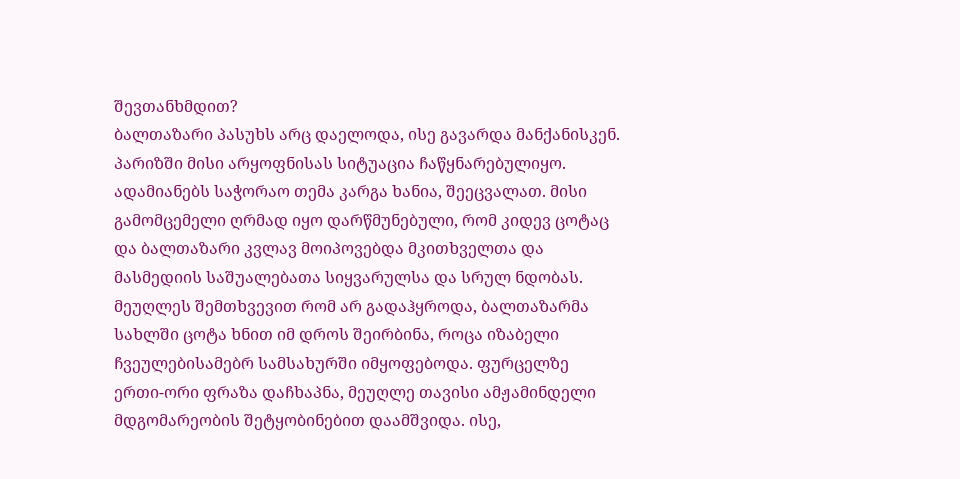შევთანხმდით?
ბალთაზარი პასუხს არც დაელოდა, ისე გავარდა მანქანისკენ.
პარიზში მისი არყოფნისას სიტუაცია ჩაწყნარებულიყო. ადამიანებს საჭორაო თემა კარგა ხანია, შეეცვალათ. მისი გამომცემელი ღრმად იყო დარწმუნებული, რომ კიდევ ცოტაც და ბალთაზარი კვლავ მოიპოვებდა მკითხველთა და მასმედიის საშუალებათა სიყვარულსა და სრულ ნდობას.
მეუღლეს შემთხვევით რომ არ გადაჰყროდა, ბალთაზარმა სახლში ცოტა ხნით იმ დროს შეირბინა, როცა იზაბელი ჩვეულებისამებრ სამსახურში იმყოფებოდა. ფურცელზე ერთი-ორი ფრაზა დაჩხაპნა, მეუღლე თავისი ამჟამინდელი მდგომარეობის შეტყობინებით დაამშვიდა. ისე,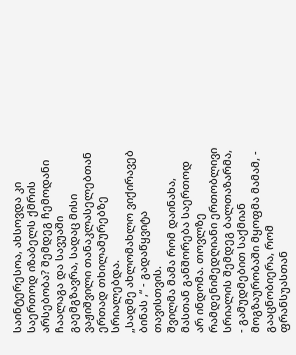საინტერესოა, ახსოვდა კი საერთოდ იზაბელს ქმრის არსებობა? შემდეგ ჩემოდანი ჩაალაგა და სავუაში გაემგზავრა, სადაც მისი ვაჟიშვილი თანაკლასელებთან ერთად თხილამურებზე სრიალებდა.
„სადმე ახლომახლო ვიქირავებ ბინას ,“ - გადაწყვიტა თავისთვის.
შვილმა მამა რომ დაინახა, მასთან განშორება საერთოდ არ ინდომა. თოვლზე რამდენიმედღიანი ერთობლივი სრიალის შემდეგ ბალთაზარმა, - გამუდმებით საქმიან მოგზაურობაში მყოფმა მამამ, - გააცნობიერა, რომ ფრანსუასთან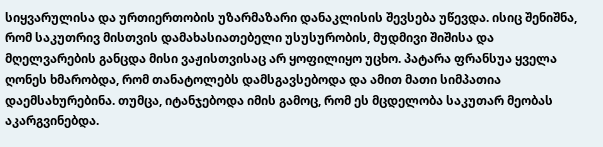სიყვარულისა და ურთიერთობის უზარმაზარი დანაკლისის შევსება უწევდა. ისიც შენიშნა, რომ საკუთრივ მისთვის დამახასიათებელი უსუსურობის, მუდმივი შიშისა და მღელვარების განცდა მისი ვაჟისთვისაც არ ყოფილიყო უცხო. პატარა ფრანსუა ყველა ღონეს ხმარობდა, რომ თანატოლებს დამსგავსებოდა და ამით მათი სიმპათია დაემსახურებინა. თუმცა, იტანჯებოდა იმის გამოც, რომ ეს მცდელობა საკუთარ მეობას აკარგვინებდა.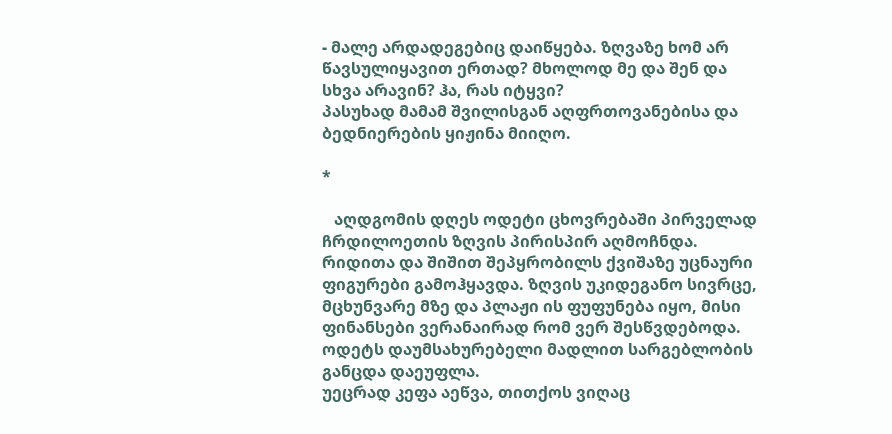- მალე არდადეგებიც დაიწყება. ზღვაზე ხომ არ წავსულიყავით ერთად? მხოლოდ მე და შენ და სხვა არავინ? ჰა, რას იტყვი?
პასუხად მამამ შვილისგან აღფრთოვანებისა და ბედნიერების ყიჟინა მიიღო.

*

   აღდგომის დღეს ოდეტი ცხოვრებაში პირველად ჩრდილოეთის ზღვის პირისპირ აღმოჩნდა. რიდითა და შიშით შეპყრობილს ქვიშაზე უცნაური ფიგურები გამოჰყავდა. ზღვის უკიდეგანო სივრცე, მცხუნვარე მზე და პლაჟი ის ფუფუნება იყო, მისი ფინანსები ვერანაირად რომ ვერ შესწვდებოდა. ოდეტს დაუმსახურებელი მადლით სარგებლობის განცდა დაეუფლა.
უეცრად კეფა აეწვა, თითქოს ვიღაც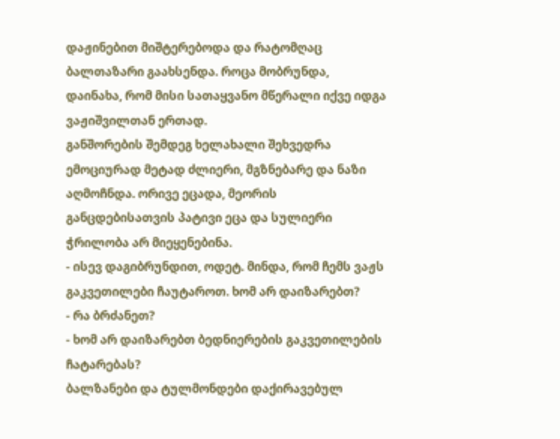დაჟინებით მიშტერებოდა და რატომღაც ბალთაზარი გაახსენდა. როცა მობრუნდა, დაინახა, რომ მისი სათაყვანო მწერალი იქვე იდგა ვაჟიშვილთან ერთად.
განშორების შემდეგ ხელახალი შეხვედრა ემოციურად მეტად ძლიერი, მგზნებარე და ნაზი აღმოჩნდა. ორივე ეცადა, მეორის განცდებისათვის პატივი ეცა და სულიერი ჭრილობა არ მიეყენებინა.
- ისევ დაგიბრუნდით, ოდეტ. მინდა, რომ ჩემს ვაჟს გაკვეთილები ჩაუტაროთ. ხომ არ დაიზარებთ?
- რა ბრძანეთ?
- ხომ არ დაიზარებთ ბედნიერების გაკვეთილების ჩატარებას?
ბალზანები და ტულმონდები დაქირავებულ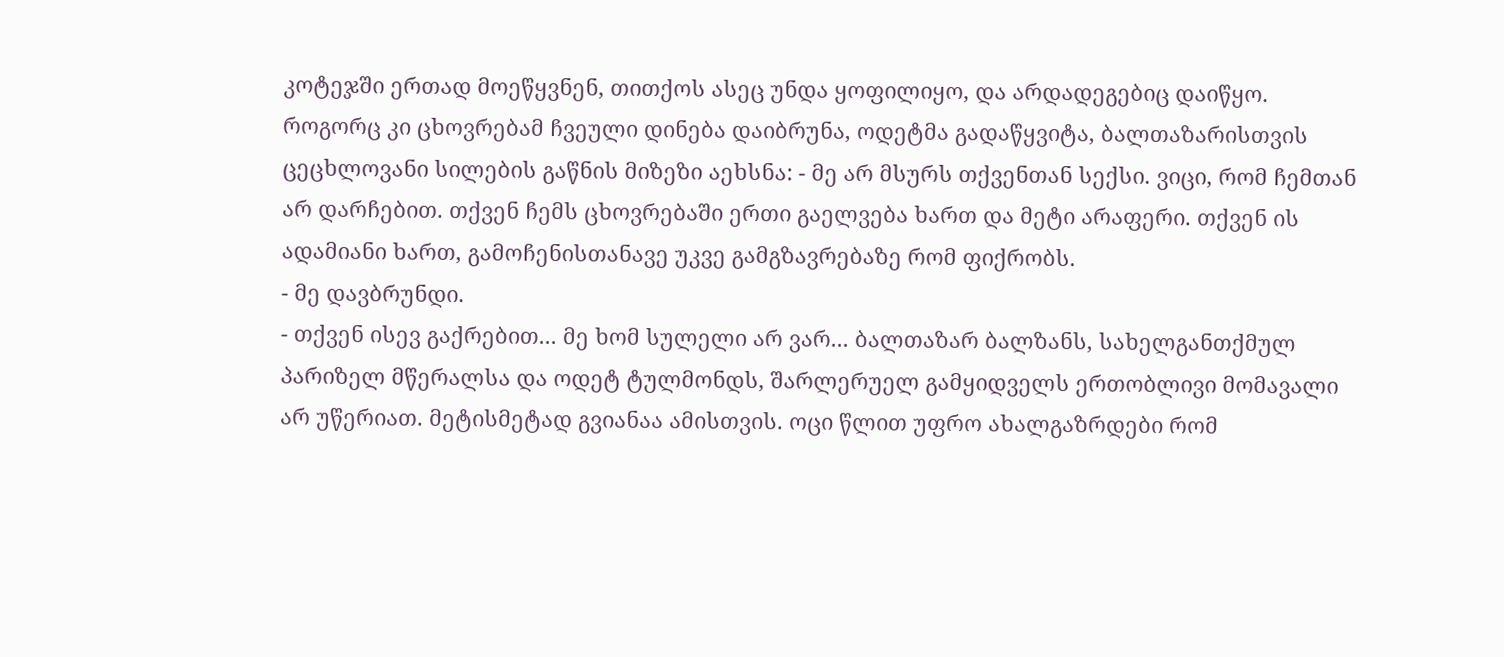კოტეჯში ერთად მოეწყვნენ, თითქოს ასეც უნდა ყოფილიყო, და არდადეგებიც დაიწყო.
როგორც კი ცხოვრებამ ჩვეული დინება დაიბრუნა, ოდეტმა გადაწყვიტა, ბალთაზარისთვის ცეცხლოვანი სილების გაწნის მიზეზი აეხსნა: - მე არ მსურს თქვენთან სექსი. ვიცი, რომ ჩემთან არ დარჩებით. თქვენ ჩემს ცხოვრებაში ერთი გაელვება ხართ და მეტი არაფერი. თქვენ ის ადამიანი ხართ, გამოჩენისთანავე უკვე გამგზავრებაზე რომ ფიქრობს.
- მე დავბრუნდი.
- თქვენ ისევ გაქრებით... მე ხომ სულელი არ ვარ... ბალთაზარ ბალზანს, სახელგანთქმულ პარიზელ მწერალსა და ოდეტ ტულმონდს, შარლერუელ გამყიდველს ერთობლივი მომავალი არ უწერიათ. მეტისმეტად გვიანაა ამისთვის. ოცი წლით უფრო ახალგაზრდები რომ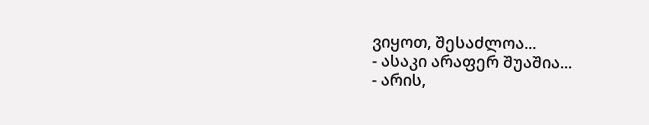ვიყოთ, შესაძლოა...
- ასაკი არაფერ შუაშია...
- არის,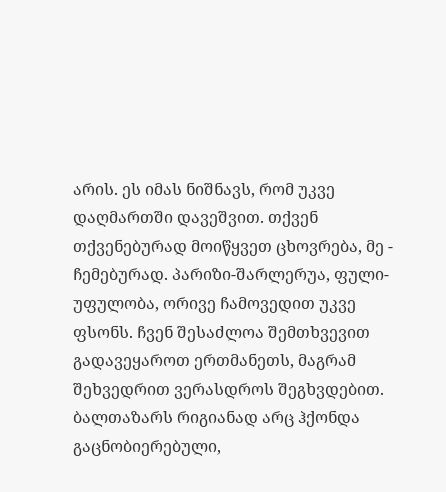არის. ეს იმას ნიშნავს, რომ უკვე დაღმართში დავეშვით. თქვენ თქვენებურად მოიწყვეთ ცხოვრება, მე - ჩემებურად. პარიზი-შარლერუა, ფული-უფულობა, ორივე ჩამოვედით უკვე ფსონს. ჩვენ შესაძლოა შემთხვევით გადავეყაროთ ერთმანეთს, მაგრამ შეხვედრით ვერასდროს შეგხვდებით.
ბალთაზარს რიგიანად არც ჰქონდა გაცნობიერებული,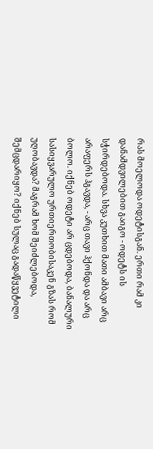რას მოელოდა ოდეტისგან. ერთი რამ კი დანამდვილებით გაიგო - ოდეტს ის სჭირდებოდა. სხვა კუთხით მათი ამბავი არც არაფერს ჰგავდა, - არც თავი ჰქონდა და არც ბოლო. იქნებ ოდეტი არ ცდებოდა, ბანალური სასიყვარულო ურთიერთობისაკენ გზას რომ უღობავდა? მაგრამ ხომ შეიძლებოდა, შემცდარიყო? იქნებ სულაც გადაწყვეტილი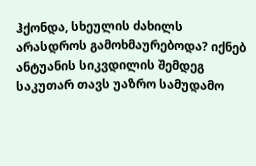ჰქონდა, სხეულის ძახილს არასდროს გამოხმაურებოდა? იქნებ ანტუანის სიკვდილის შემდეგ საკუთარ თავს უაზრო სამუდამო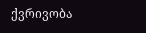ქვრივობა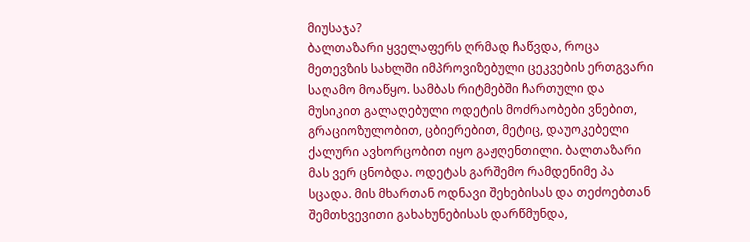მიუსაჯა?
ბალთაზარი ყველაფერს ღრმად ჩაწვდა, როცა მეთევზის სახლში იმპროვიზებული ცეკვების ერთგვარი საღამო მოაწყო. სამბას რიტმებში ჩართული და მუსიკით გალაღებული ოდეტის მოძრაობები ვნებით, გრაციოზულობით, ცბიერებით, მეტიც, დაუოკებელი ქალური ავხორცობით იყო გაჟღენთილი. ბალთაზარი მას ვერ ცნობდა. ოდეტას გარშემო რამდენიმე პა სცადა. მის მხართან ოდნავი შეხებისას და თეძოებთან შემთხვევითი გახახუნებისას დარწმუნდა,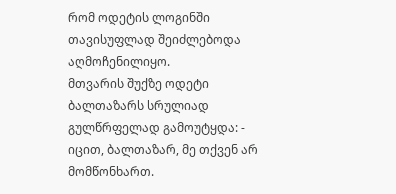რომ ოდეტის ლოგინში თავისუფლად შეიძლებოდა აღმოჩენილიყო.
მთვარის შუქზე ოდეტი ბალთაზარს სრულიად გულწრფელად გამოუტყდა: - იცით, ბალთაზარ, მე თქვენ არ მომწონხართ.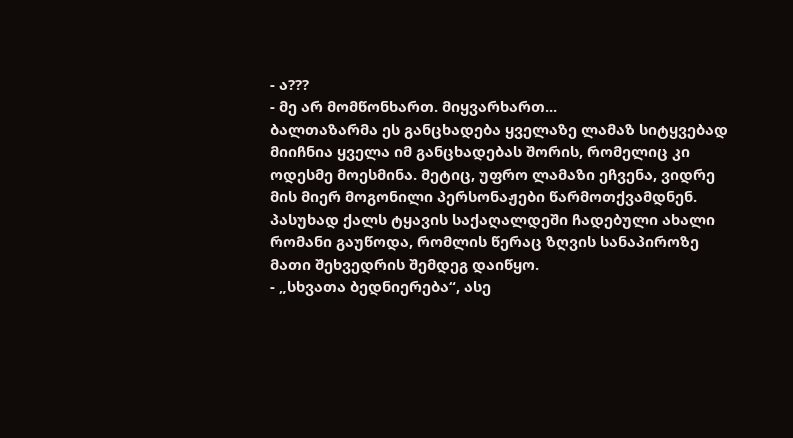- ა???
- მე არ მომწონხართ. მიყვარხართ...
ბალთაზარმა ეს განცხადება ყველაზე ლამაზ სიტყვებად მიიჩნია ყველა იმ განცხადებას შორის, რომელიც კი ოდესმე მოესმინა. მეტიც, უფრო ლამაზი ეჩვენა, ვიდრე მის მიერ მოგონილი პერსონაჟები წარმოთქვამდნენ.
პასუხად ქალს ტყავის საქაღალდეში ჩადებული ახალი რომანი გაუწოდა, რომლის წერაც ზღვის სანაპიროზე მათი შეხვედრის შემდეგ დაიწყო.
- „სხვათა ბედნიერება“, ასე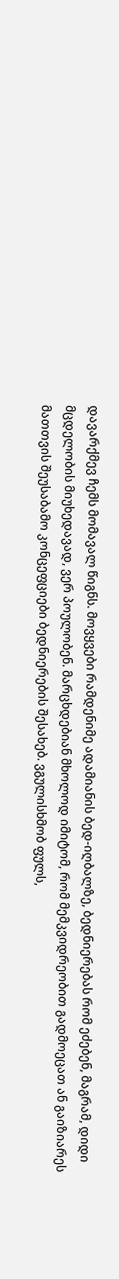დავარქმევ ჩემს მომავალ წიგნს. მოვყვები რამდენიმე ადამიანის ბედ-იღბალზე, ბედნიერებას რომ ეძებენ, მაგრამ, დიდი მცდელობის მიუხედავად, ვერ პოულობენ. მარცხდებიან მხოლოდ იმიტომ, რომ მემკვიდრეობით გადმოეცათ ან გაიზიარეს მათთვის შეუსაბამო კონცეფციები ბედნიერების შესახებ. ვგულისხმობ ფულს,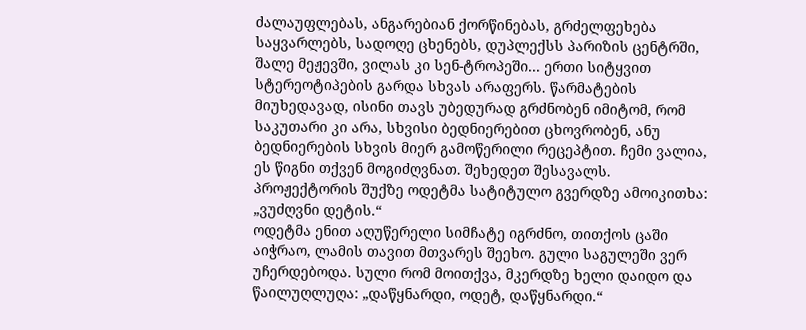ძალაუფლებას, ანგარებიან ქორწინებას, გრძელფეხება საყვარლებს, სადოღე ცხენებს, დუპლექსს პარიზის ცენტრში, შალე მეჟევში, ვილას კი სენ-ტროპეში... ერთი სიტყვით სტერეოტიპების გარდა სხვას არაფერს. წარმატების მიუხედავად, ისინი თავს უბედურად გრძნობენ იმიტომ, რომ საკუთარი კი არა, სხვისი ბედნიერებით ცხოვრობენ, ანუ ბედნიერების სხვის მიერ გამოწერილი რეცეპტით. ჩემი ვალია, ეს წიგნი თქვენ მოგიძღვნათ. შეხედეთ შესავალს.
პროჟექტორის შუქზე ოდეტმა სატიტულო გვერდზე ამოიკითხა: „ვუძღვნი დეტის.“
ოდეტმა ენით აღუწერელი სიმჩატე იგრძნო, თითქოს ცაში აიჭრაო, ლამის თავით მთვარეს შეეხო. გული საგულეში ვერ უჩერდებოდა. სული რომ მოითქვა, მკერდზე ხელი დაიდო და წაილუღლუღა: „დაწყნარდი, ოდეტ, დაწყნარდი.“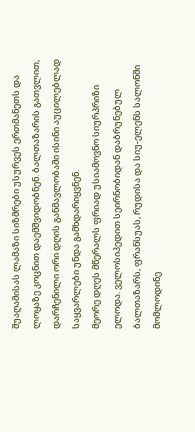შუაღამისას ლამაზი სიზმრები უსურვეს ერთმანეთს და ლოყაზე კოცნით დაემშვიდობნენ. ბალთაზარის გათვლით, დარჩენილი ორი დღის განმავლობაში ისინი აუცილებლად საყვარლები უნდა გამხდარიყვნენ.
მეორე დღეს მწერალს ფრიად უსიამოვნო სიურპრიზი ელოდა. ველოსიპედით სეირნობიდან დაბრუნებულ ბალთაზარს, ფრანსუას, რუდისა და სიუ-ელენს სალონში მომლოდინე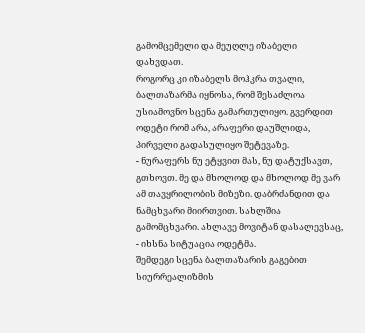გამომცემელი და მეუღლე იზაბელი დახვდათ.
როგორც კი იზაბელს მოჰკრა თვალი, ბალთაზარმა იყნოსა, რომ შესაძლოა უსიამოვნო სცენა გამართულიყო. გვერდით ოდეტი რომ არა, არაფერი დაუშლიდა, პირველი გადასულიყო შეტევაზე.
- ნურაფერს ნუ ეტყვით მას, ნუ დატუქსავთ, გთხოვთ. მე და მხოლოდ და მხოლოდ მე ვარ ამ თავყრილობის მიზეზი. დაბრძანდით და ნამცხვარი მიირთვით. სახლშია გამომცხვარი. ახლავე მოვიტან დასალევსაც, - იხსნა სიტუაცია ოდეტმა.
შემდეგი სცენა ბალთაზარის გაგებით სიურრეალიზმის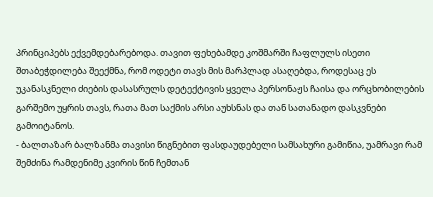პრინციპებს ექვემდებარებოდა. თავით ფეხებამდე კოშმარში ჩაფლულს ისეთი შთაბეჭდილება შეექმნა, რომ ოდეტი თავს მის მარპლად ასაღებდა, როდესაც ეს უკანასკნელი ძიების დასასრულს დეტექტივის ყველა პერსონაჟს ჩაისა და ორცხობილების გარშემო უყრის თავს, რათა მათ საქმის არსი აუხსნას და თან სათანადო დასკვნები გამოიტანოს.
- ბალთაზარ ბალზანმა თავისი წიგნებით ფასდაუდებელი სამსახური გამიწია, უამრავი რამ შემძინა რამდენიმე კვირის წინ ჩემთან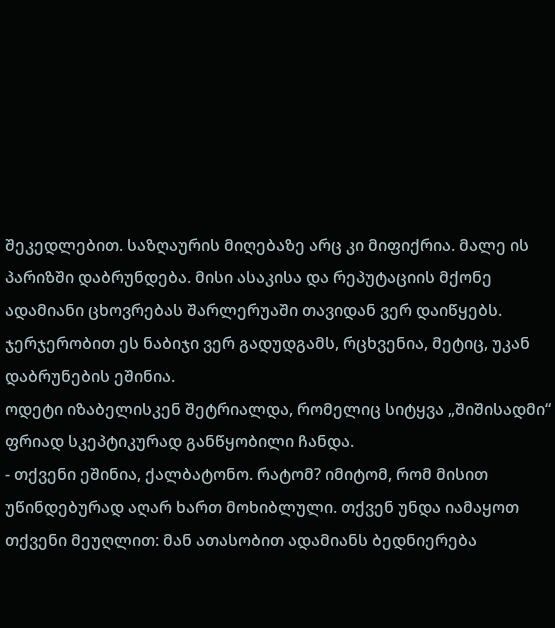შეკედლებით. საზღაურის მიღებაზე არც კი მიფიქრია. მალე ის პარიზში დაბრუნდება. მისი ასაკისა და რეპუტაციის მქონე ადამიანი ცხოვრებას შარლერუაში თავიდან ვერ დაიწყებს. ჯერჯერობით ეს ნაბიჯი ვერ გადუდგამს, რცხვენია, მეტიც, უკან დაბრუნების ეშინია.
ოდეტი იზაბელისკენ შეტრიალდა, რომელიც სიტყვა „შიშისადმი“ ფრიად სკეპტიკურად განწყობილი ჩანდა.
- თქვენი ეშინია, ქალბატონო. რატომ? იმიტომ, რომ მისით უწინდებურად აღარ ხართ მოხიბლული. თქვენ უნდა იამაყოთ თქვენი მეუღლით: მან ათასობით ადამიანს ბედნიერება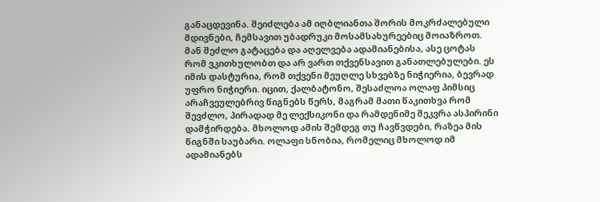განაცდევინა. შეიძლება ამ იღბლიანთა შორის მოკრძალებული მდივნები, ჩემსავით უბადრუკი მოსამსახურეებიც მოიაზროთ. მან შეძლო გატაცება და აღელვება ადამიანებისა, ასე ცოტას რომ ვკითხულობთ და არ ვართ თქვენსავით განათლებულები. ეს იმის დასტურია, რომ თქვენი მეუღლე სხვებზე ნიჭიერია, ბევრად უფრო ნიჭიერი. იცით, ქალბატონო, შესაძლოა ოლაფ პიმსიც არაჩვეულებრივ წიგნებს წერს, მაგრამ მათი წაკითხვა რომ შევძლო, პირადად მე ლექსიკონი და რამდენიმე შეკვრა ასპირინი დამჭირდება. მხოლოდ ამის შემდეგ თუ ჩავწვდები, რაზეა მის წიგნში საუბარი. ოლაფი სნობია, რომელიც მხოლოდ იმ ადამიანებს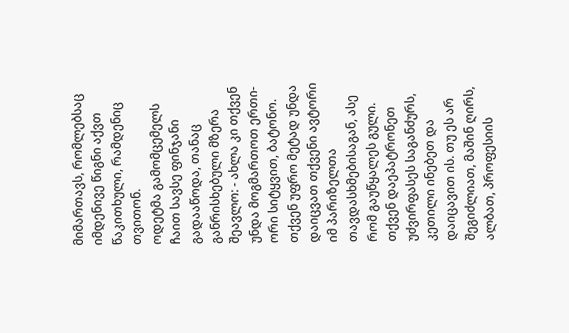მიმართავს, რომლებსაც იმდენივე წიგნი აქვთ წაკითხული, რამდენიც თვითონ.
ოდეტმა გამომცემელს ჩაით სავსე ფინჯანი გადააწოდა, თანაც განრისხებული მზერა შეავლო: - ახლა კი თქვენ უნდა მოგმართოთ ერთი-ორი სიტყვით, ბატონო. თქვენ უფრო მეტად უნდა დაიცვათ თქვენი ავტორი იმ პარიზელთა თავდასხმებისაგან, ასე რომ გაუწყალეს გული. თქვენ დაეპატრონეთ უძვირფასეს საგანძურს, კეთილი ინებეთ და დაიცავით ის. თუ ეს არ შეგიძლიათ, მაშინ ღირს, ალბათ, პროფესიის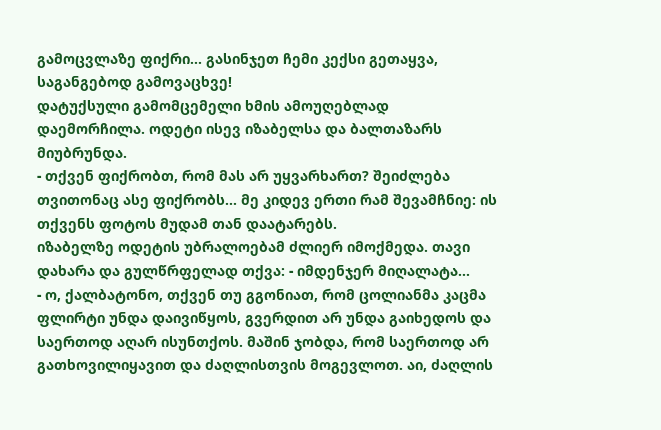გამოცვლაზე ფიქრი... გასინჯეთ ჩემი კექსი გეთაყვა, საგანგებოდ გამოვაცხვე!
დატუქსული გამომცემელი ხმის ამოუღებლად დაემორჩილა. ოდეტი ისევ იზაბელსა და ბალთაზარს მიუბრუნდა.
- თქვენ ფიქრობთ, რომ მას არ უყვარხართ? შეიძლება თვითონაც ასე ფიქრობს... მე კიდევ ერთი რამ შევამჩნიე: ის თქვენს ფოტოს მუდამ თან დაატარებს.
იზაბელზე ოდეტის უბრალოებამ ძლიერ იმოქმედა. თავი დახარა და გულწრფელად თქვა: - იმდენჯერ მიღალატა...
- ო, ქალბატონო, თქვენ თუ გგონიათ, რომ ცოლიანმა კაცმა ფლირტი უნდა დაივიწყოს, გვერდით არ უნდა გაიხედოს და საერთოდ აღარ ისუნთქოს. მაშინ ჯობდა, რომ საერთოდ არ გათხოვილიყავით და ძაღლისთვის მოგევლოთ. აი, ძაღლის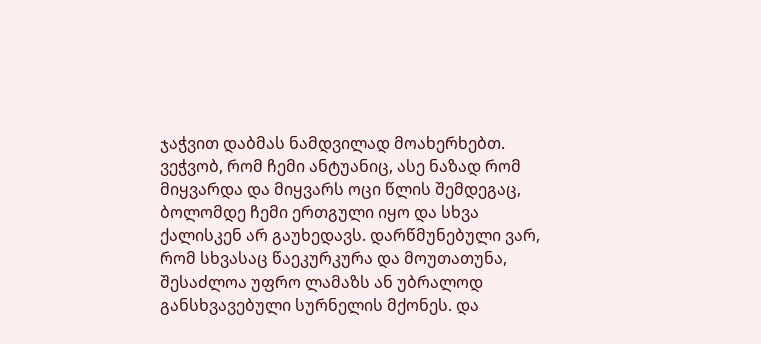ჯაჭვით დაბმას ნამდვილად მოახერხებთ. ვეჭვობ, რომ ჩემი ანტუანიც, ასე ნაზად რომ მიყვარდა და მიყვარს ოცი წლის შემდეგაც, ბოლომდე ჩემი ერთგული იყო და სხვა ქალისკენ არ გაუხედავს. დარწმუნებული ვარ, რომ სხვასაც წაეკურკურა და მოუთათუნა, შესაძლოა უფრო ლამაზს ან უბრალოდ განსხვავებული სურნელის მქონეს. და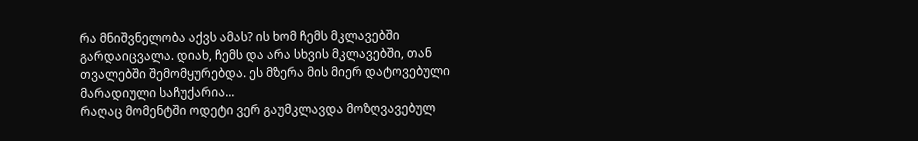რა მნიშვნელობა აქვს ამას? ის ხომ ჩემს მკლავებში გარდაიცვალა. დიახ, ჩემს და არა სხვის მკლავებში, თან თვალებში შემომყურებდა. ეს მზერა მის მიერ დატოვებული მარადიული საჩუქარია...
რაღაც მომენტში ოდეტი ვერ გაუმკლავდა მოზღვავებულ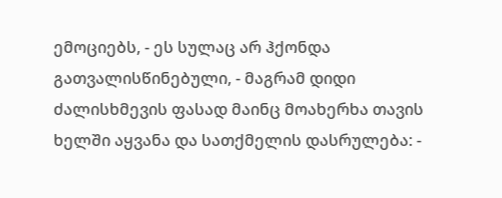ემოციებს, - ეს სულაც არ ჰქონდა გათვალისწინებული, - მაგრამ დიდი ძალისხმევის ფასად მაინც მოახერხა თავის ხელში აყვანა და სათქმელის დასრულება: -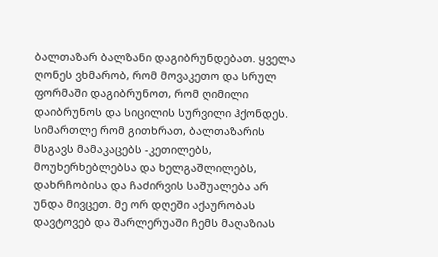ბალთაზარ ბალზანი დაგიბრუნდებათ. ყველა ღონეს ვხმარობ, რომ მოვაკეთო და სრულ ფორმაში დაგიბრუნოთ, რომ ღიმილი დაიბრუნოს და სიცილის სურვილი ჰქონდეს. სიმართლე რომ გითხრათ, ბალთაზარის მსგავს მამაკაცებს -კეთილებს, მოუხერხებლებსა და ხელგაშლილებს, დახრჩობისა და ჩაძირვის საშუალება არ უნდა მივცეთ. მე ორ დღეში აქაურობას დავტოვებ და შარლერუაში ჩემს მაღაზიას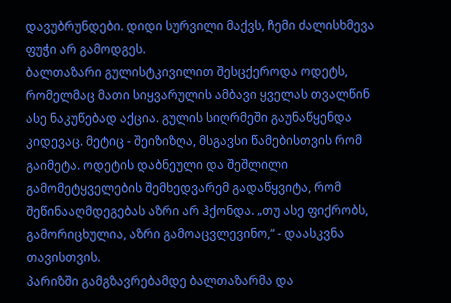დავუბრუნდები. დიდი სურვილი მაქვს, ჩემი ძალისხმევა ფუჭი არ გამოდგეს.
ბალთაზარი გულისტკივილით შესცქეროდა ოდეტს, რომელმაც მათი სიყვარულის ამბავი ყველას თვალწინ ასე ნაკუწებად აქცია. გულის სიღრმეში გაუნაწყენდა კიდევაც. მეტიც - შეიზიზღა, მსგავსი წამებისთვის რომ გაიმეტა. ოდეტის დაბნეული და შეშლილი გამომეტყველების შემხედვარემ გადაწყვიტა, რომ შეწინააღმდეგებას აზრი არ ჰქონდა. „თუ ასე ფიქრობს, გამორიცხულია, აზრი გამოაცვლევინო,“ - დაასკვნა თავისთვის.
პარიზში გამგზავრებამდე ბალთაზარმა და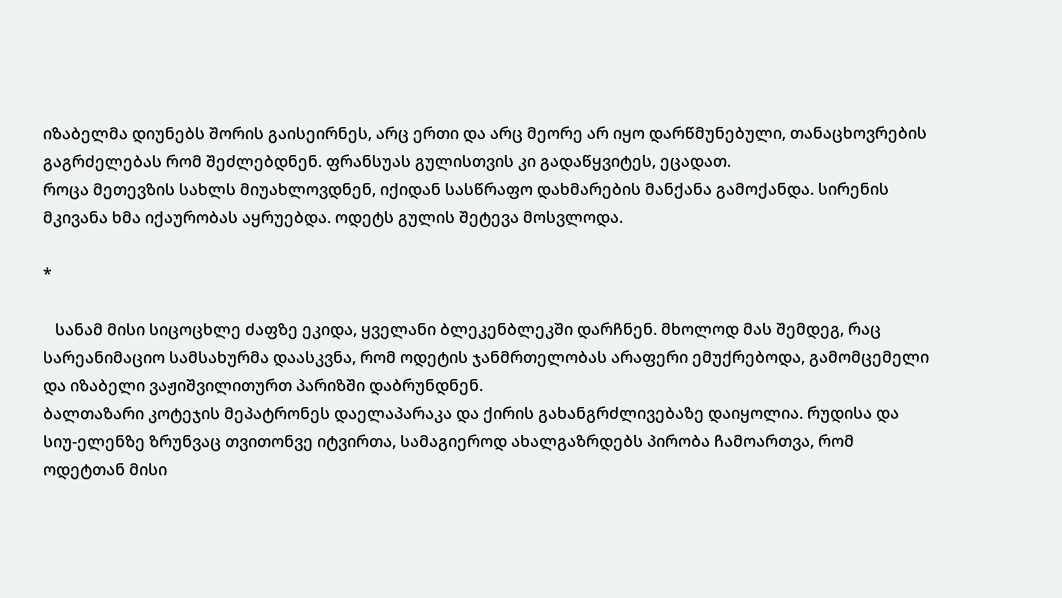იზაბელმა დიუნებს შორის გაისეირნეს, არც ერთი და არც მეორე არ იყო დარწმუნებული, თანაცხოვრების გაგრძელებას რომ შეძლებდნენ. ფრანსუას გულისთვის კი გადაწყვიტეს, ეცადათ.
როცა მეთევზის სახლს მიუახლოვდნენ, იქიდან სასწრაფო დახმარების მანქანა გამოქანდა. სირენის მკივანა ხმა იქაურობას აყრუებდა. ოდეტს გულის შეტევა მოსვლოდა.

*

   სანამ მისი სიცოცხლე ძაფზე ეკიდა, ყველანი ბლეკენბლეკში დარჩნენ. მხოლოდ მას შემდეგ, რაც სარეანიმაციო სამსახურმა დაასკვნა, რომ ოდეტის ჯანმრთელობას არაფერი ემუქრებოდა, გამომცემელი და იზაბელი ვაჟიშვილითურთ პარიზში დაბრუნდნენ.
ბალთაზარი კოტეჯის მეპატრონეს დაელაპარაკა და ქირის გახანგრძლივებაზე დაიყოლია. რუდისა და სიუ-ელენზე ზრუნვაც თვითონვე იტვირთა, სამაგიეროდ ახალგაზრდებს პირობა ჩამოართვა, რომ ოდეტთან მისი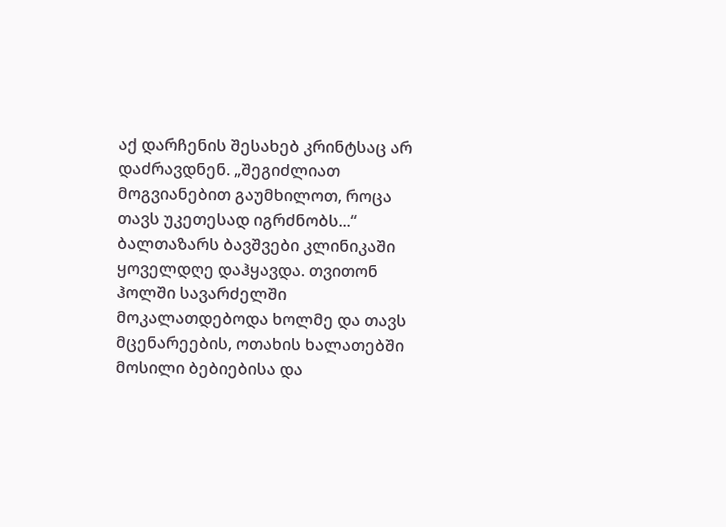აქ დარჩენის შესახებ კრინტსაც არ დაძრავდნენ. „შეგიძლიათ მოგვიანებით გაუმხილოთ, როცა თავს უკეთესად იგრძნობს...“ ბალთაზარს ბავშვები კლინიკაში ყოველდღე დაჰყავდა. თვითონ ჰოლში სავარძელში მოკალათდებოდა ხოლმე და თავს მცენარეების, ოთახის ხალათებში მოსილი ბებიებისა და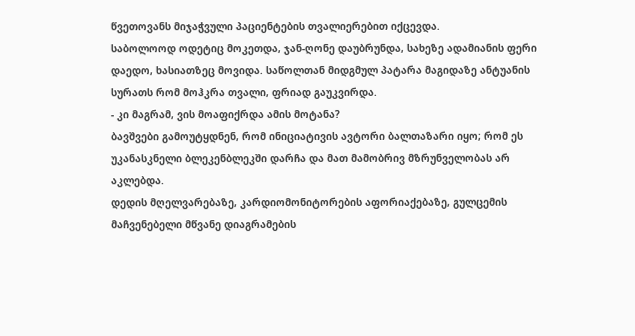წვეთოვანს მიჯაჭვული პაციენტების თვალიერებით იქცევდა.
საბოლოოდ ოდეტიც მოკეთდა, ჯან-ღონე დაუბრუნდა, სახეზე ადამიანის ფერი დაედო, ხასიათზეც მოვიდა. საწოლთან მიდგმულ პატარა მაგიდაზე ანტუანის სურათს რომ მოჰკრა თვალი, ფრიად გაუკვირდა.
- კი მაგრამ, ვის მოაფიქრდა ამის მოტანა?
ბავშვები გამოუტყდნენ, რომ ინიციატივის ავტორი ბალთაზარი იყო; რომ ეს უკანასკნელი ბლეკენბლეკში დარჩა და მათ მამობრივ მზრუნველობას არ აკლებდა.
დედის მღელვარებაზე, კარდიომონიტორების აფორიაქებაზე, გულცემის მაჩვენებელი მწვანე დიაგრამების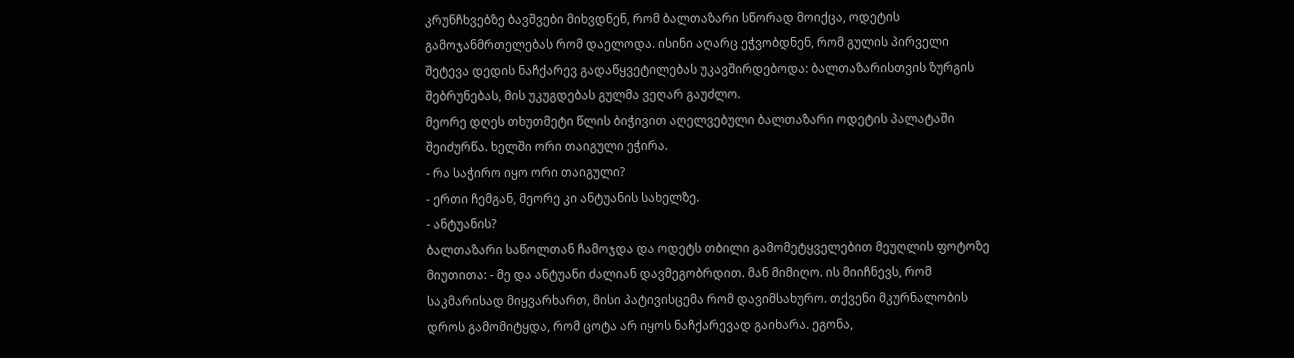კრუნჩხვებზე ბავშვები მიხვდნენ, რომ ბალთაზარი სწორად მოიქცა, ოდეტის გამოჯანმრთელებას რომ დაელოდა. ისინი აღარც ეჭვობდნენ, რომ გულის პირველი შეტევა დედის ნაჩქარევ გადაწყვეტილებას უკავშირდებოდა: ბალთაზარისთვის ზურგის შებრუნებას, მის უკუგდებას გულმა ვეღარ გაუძლო.
მეორე დღეს თხუთმეტი წლის ბიჭივით აღელვებული ბალთაზარი ოდეტის პალატაში შეიძურწა. ხელში ორი თაიგული ეჭირა.
- რა საჭირო იყო ორი თაიგული?
- ერთი ჩემგან, მეორე კი ანტუანის სახელზე.
- ანტუანის?
ბალთაზარი საწოლთან ჩამოჯდა და ოდეტს თბილი გამომეტყველებით მეუღლის ფოტოზე მიუთითა: - მე და ანტუანი ძალიან დავმეგობრდით. მან მიმიღო. ის მიიჩნევს, რომ საკმარისად მიყვარხართ, მისი პატივისცემა რომ დავიმსახურო. თქვენი მკურნალობის დროს გამომიტყდა, რომ ცოტა არ იყოს ნაჩქარევად გაიხარა. ეგონა,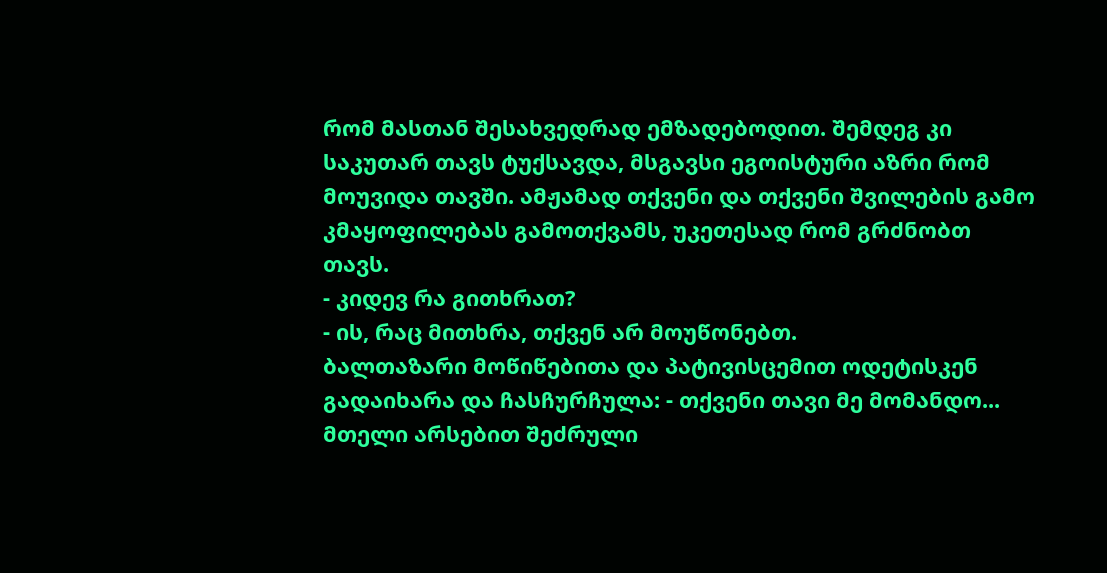რომ მასთან შესახვედრად ემზადებოდით. შემდეგ კი საკუთარ თავს ტუქსავდა, მსგავსი ეგოისტური აზრი რომ მოუვიდა თავში. ამჟამად თქვენი და თქვენი შვილების გამო კმაყოფილებას გამოთქვამს, უკეთესად რომ გრძნობთ თავს.
- კიდევ რა გითხრათ?
- ის, რაც მითხრა, თქვენ არ მოუწონებთ.
ბალთაზარი მოწიწებითა და პატივისცემით ოდეტისკენ გადაიხარა და ჩასჩურჩულა: - თქვენი თავი მე მომანდო...
მთელი არსებით შეძრული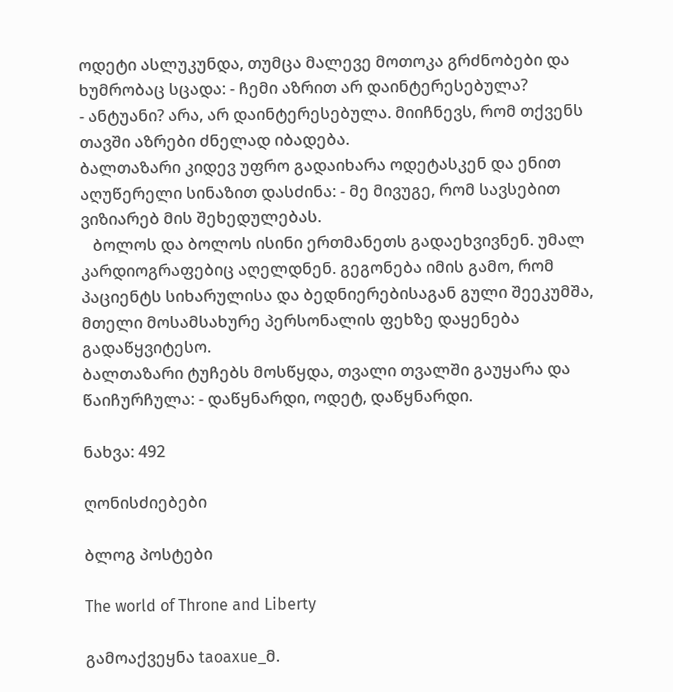ოდეტი ასლუკუნდა, თუმცა მალევე მოთოკა გრძნობები და ხუმრობაც სცადა: - ჩემი აზრით არ დაინტერესებულა?
- ანტუანი? არა, არ დაინტერესებულა. მიიჩნევს, რომ თქვენს თავში აზრები ძნელად იბადება.
ბალთაზარი კიდევ უფრო გადაიხარა ოდეტასკენ და ენით აღუწერელი სინაზით დასძინა: - მე მივუგე, რომ სავსებით ვიზიარებ მის შეხედულებას.
   ბოლოს და ბოლოს ისინი ერთმანეთს გადაეხვივნენ. უმალ კარდიოგრაფებიც აღელდნენ. გეგონება იმის გამო, რომ პაციენტს სიხარულისა და ბედნიერებისაგან გული შეეკუმშა, მთელი მოსამსახურე პერსონალის ფეხზე დაყენება გადაწყვიტესო.
ბალთაზარი ტუჩებს მოსწყდა, თვალი თვალში გაუყარა და წაიჩურჩულა: - დაწყნარდი, ოდეტ, დაწყნარდი.

ნახვა: 492

ღონისძიებები

ბლოგ პოსტები

The world of Throne and Liberty

გამოაქვეყნა taoaxue_მ.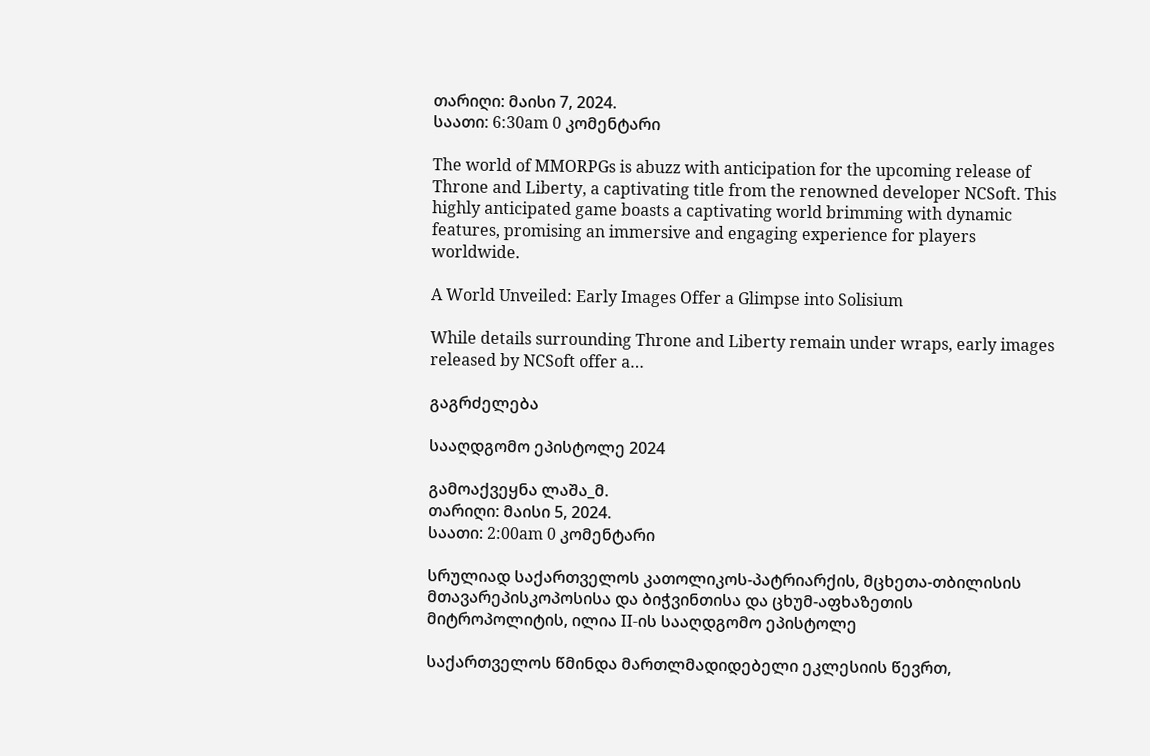თარიღი: მაისი 7, 2024.
საათი: 6:30am 0 კომენტარი

The world of MMORPGs is abuzz with anticipation for the upcoming release of Throne and Liberty, a captivating title from the renowned developer NCSoft. This highly anticipated game boasts a captivating world brimming with dynamic features, promising an immersive and engaging experience for players worldwide.

A World Unveiled: Early Images Offer a Glimpse into Solisium

While details surrounding Throne and Liberty remain under wraps, early images released by NCSoft offer a…

გაგრძელება

სააღდგომო ეპისტოლე 2024

გამოაქვეყნა ლაშა_მ.
თარიღი: მაისი 5, 2024.
საათი: 2:00am 0 კომენტარი

სრულიად საქართველოს კათოლიკოს-პატრიარქის, მცხეთა-თბილისის მთავარეპისკოპოსისა და ბიჭვინთისა და ცხუმ-აფხაზეთის მიტროპოლიტის, ილია II-ის სააღდგომო ეპისტოლე

საქართველოს წმინდა მართლმადიდებელი ეკლესიის წევრთ,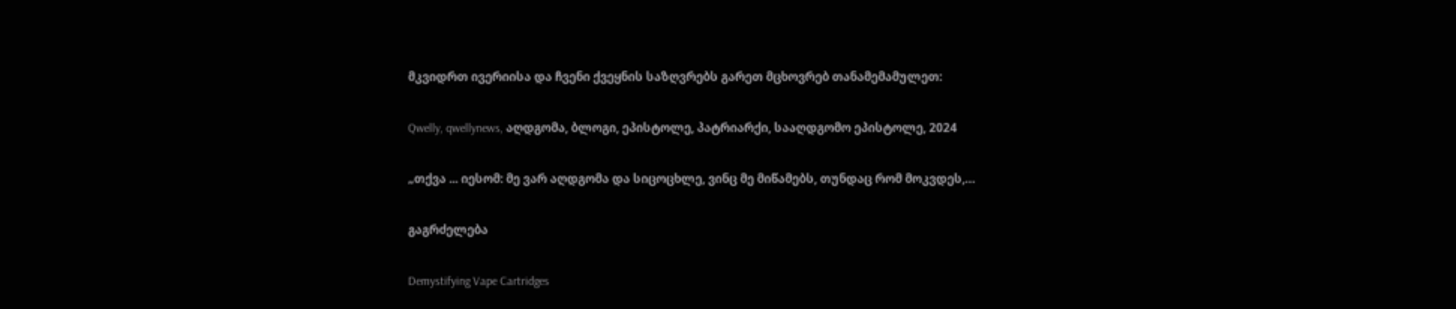მკვიდრთ ივერიისა და ჩვენი ქვეყნის საზღვრებს გარეთ მცხოვრებ თანამემამულეთ:

Qwelly, qwellynews, აღდგომა, ბლოგი, ეპისტოლე, პატრიარქი, სააღდგომო ეპისტოლე, 2024

„თქვა ... იესომ: მე ვარ აღდგომა და სიცოცხლე, ვინც მე მიწამებს, თუნდაც რომ მოკვდეს,…

გაგრძელება

Demystifying Vape Cartridges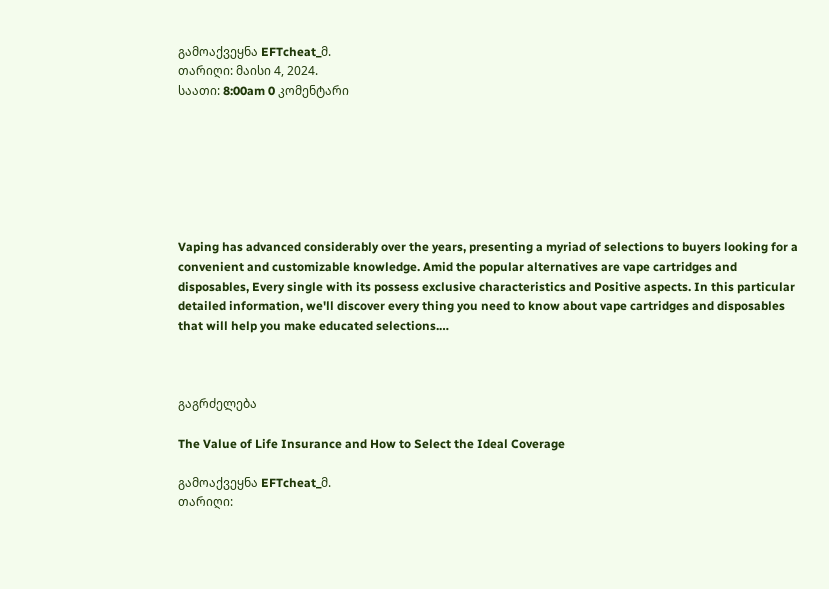გამოაქვეყნა EFTcheat_მ.
თარიღი: მაისი 4, 2024.
საათი: 8:00am 0 კომენტარი







Vaping has advanced considerably over the years, presenting a myriad of selections to buyers looking for a convenient and customizable knowledge. Amid the popular alternatives are vape cartridges and disposables, Every single with its possess exclusive characteristics and Positive aspects. In this particular detailed information, we'll discover every thing you need to know about vape cartridges and disposables that will help you make educated selections.…



გაგრძელება

The Value of Life Insurance and How to Select the Ideal Coverage

გამოაქვეყნა EFTcheat_მ.
თარიღი: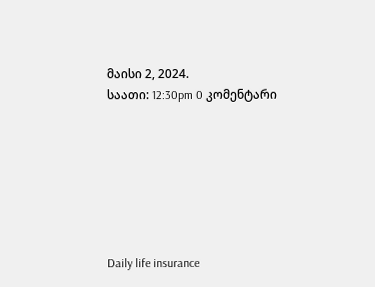მაისი 2, 2024.
საათი: 12:30pm 0 კომენტარი







Daily life insurance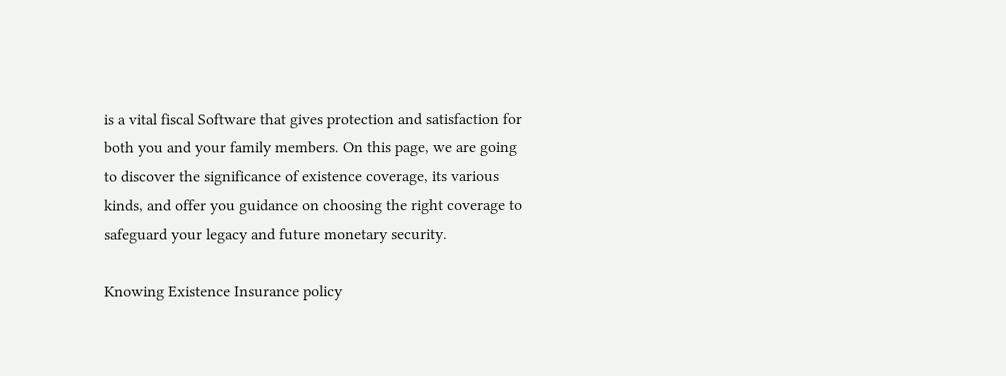is a vital fiscal Software that gives protection and satisfaction for both you and your family members. On this page, we are going to discover the significance of existence coverage, its various kinds, and offer you guidance on choosing the right coverage to safeguard your legacy and future monetary security.

Knowing Existence Insurance policy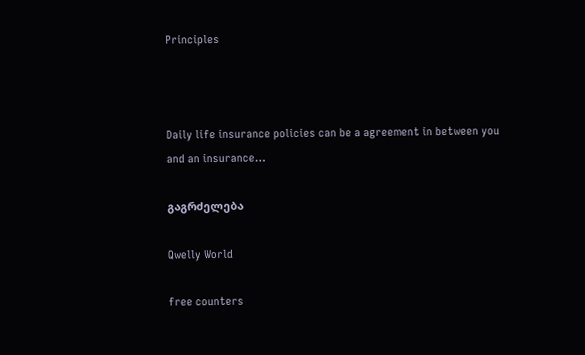Principles



Daily life insurance policies can be a agreement in between you and an insurance…

გაგრძელება

Qwelly World

free counters